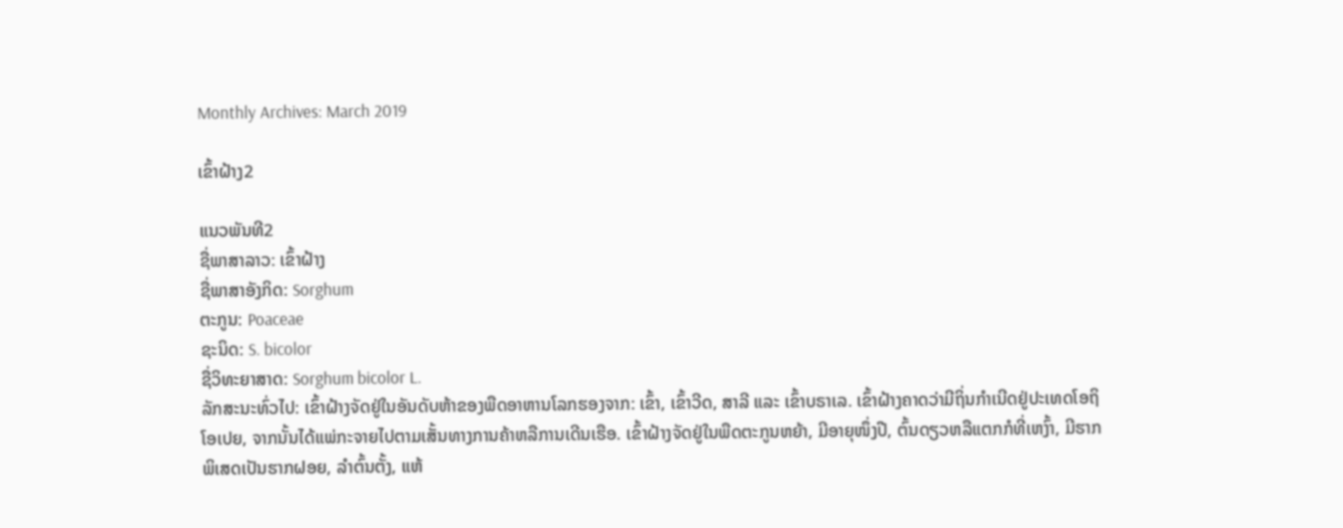Monthly Archives: March 2019

ເຂົ້າຝ້າງ2

ແນວພັນທີ2
ຊື່ພາສາລາວ: ເຂົ້າຝ້າງ
ຊື່ພາສາອັງກິດ: Sorghum
ຕະກູນ: Poaceae
ຊະນິດ: S. bicolor
ຊື່ວິທະຍາສາດ: Sorghum bicolor L.
ລັກສະນະທົ່ວໄປ: ເຂົ້າຝ້າງຈັດຢູ່ໃນອັນດັບຫ້າຂອງພືດອາຫານໂລກຮອງຈາກ: ເຂົ້າ, ເຂົ້າວີດ, ສາລີ ແລະ ເຂົ້າບຣາເລ. ເຂົ້າຝ້າງຄາດວ່າມີຖິ່ນກຳເນີດຢູ່ປະເທດໂອຖິໂອເປຍ, ຈາກນັ້ນໄດ້ແພ່ກະຈາຍໄປຕາມເສັ້ນທາງການຄ້າຫລືການເດີນເຮືອ. ເຂົ້າຝ້າງຈັດຢູ່ໃນພືດຕະກູນຫຍ້າ, ມີອາຍຸໜຶ່ງປີ, ຕົ້ນດຽວຫລືແຕກກໍທີ່ເຫງົ້າ, ມີຮາກພິເສດເປັນຮາກຝອຍ, ລຳຕົ້ນຕັ້ງ, ແຫ້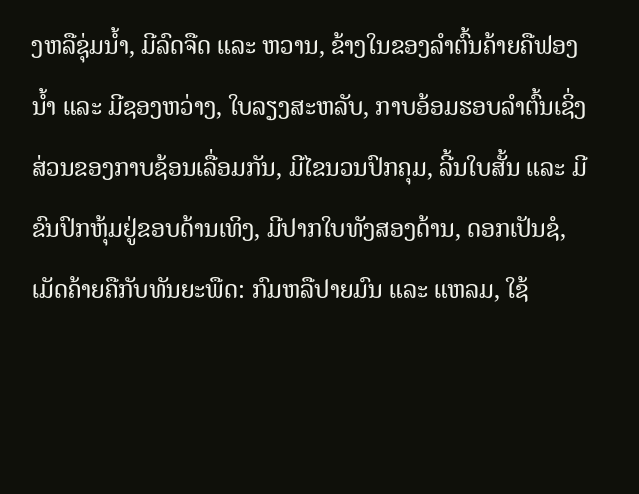ງຫລືຊຸ່ມນ້ຳ, ມີລົດຈືດ ແລະ ຫວານ, ຂ້າງໃນຂອງລຳຕົ້ນຄ້າຍຄືຟອງນ້ຳ ແລະ ມີຊອງຫວ່າງ, ໃບລຽງສະຫລັບ, ກາບອ້ອມຮອບລຳຕົ້ນເຊິ່ງສ່ວນຂອງກາບຊ້ອນເລື່ອມກັນ, ມີໄຂນວນປົກຄຸມ, ລີ້ນໃບສັ້ນ ແລະ ມີຂົນປົກຫຸ້ມຢູ່ຂອບດ້ານເທິງ, ມີປາກໃບທັງສອງດ້ານ, ດອກເປັນຊໍ, ເມັດຄ້າຍຄືກັບທັນຍະພືດ: ກົມຫລືປາຍມົນ ແລະ ແຫລມ, ໃຊ້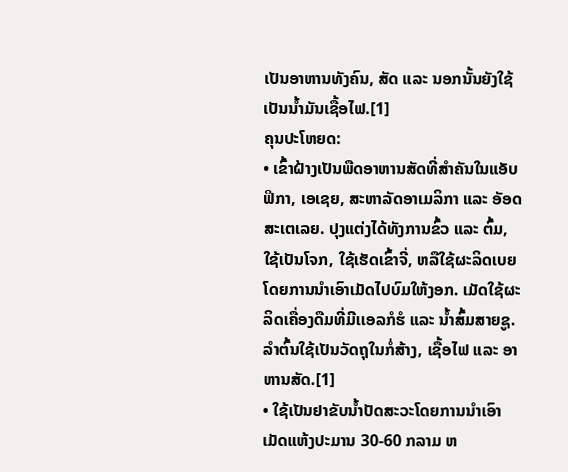ເປັນອາຫານທັງຄົນ, ສັດ ແລະ ນອກນັ້ນຍັງໃຊ້ເປັນນໍ້າມັນເຊື້ອໄຟ.[1]
ຄຸນປະໂຫຍດ:
• ເຂົ້າຝ້າງເປັນພືດອາຫານສັດທີ່ສຳຄັນໃນແອັບຟິກາ, ເອເຊຍ, ສະຫາລັດອາເມລິກາ ແລະ ອັອດສະເຕເລຍ. ປຸງແຕ່ງໄດ້ທັງການຂົ້ວ ແລະ ຕົ້ມ, ໃຊ້ເປັນໂຈກ, ໃຊ້ເຮັດເຂົ້າຈີ່, ຫລືໃຊ້ຜະລິດເບຍໂດຍການນຳເອົາເມັດໄປບົມໃຫ້ງອກ. ເມັດໃຊ້ຜະລິດເຄື່ອງດືມທີ່ມີເເອລກໍຮໍ ແລະ ນ້ຳສົ້ມສາຍຊູ. ລຳຕົ້ນໃຊ້ເປັນວັດຖຸໃນກໍ່ສ້າງ, ເຊື້ອໄຟ ແລະ ອາຫານສັດ.[1]
• ໃຊ້ເປັນຢາຂັບນ້ຳປັດສະວະໂດຍການນຳເອົາເມັດແຫ້ງປະມານ 30-60 ກລາມ ຫ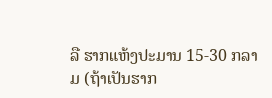ລື ຮາກແຫ້ງປະມານ 15-30 ກລາມ (ຖ້າເປັນຮາກ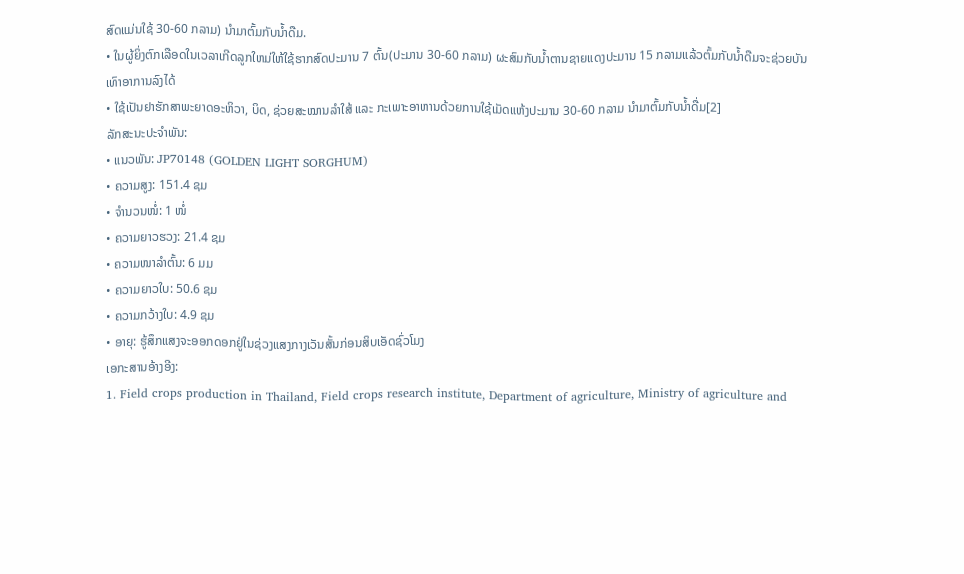ສົດແມ່ນໃຊ້ 30-60 ກລາມ) ນຳມາຕົ້ມກັບນ້ຳດືມ.
• ໃນຜູ້ຍິ່ງຕົກເລືອດໃນເວລາເກີດລູກໃຫມ່ໃຫ້ໃຊ້ຮາກສົດປະມານ 7 ຕົ້ນ(ປະມານ 30-60 ກລາມ) ຜະສົມກັບນ້ຳຕານຊາຍແດງປະມານ 15 ກລາມແລ້ວຕົ້ມກັບນໍ້າດືມຈະຊ່ວຍບັນເທົາອາການລົງໄດ້
• ໃຊ້ເປັນຢາຮັກສາພະຍາດອະຫິວາ, ບິດ, ຊ່ວຍສະໝານລຳໃສ້ ແລະ ກະເພາະອາຫານດ້ວຍການໃຊ້ເມັດແຫ້ງປະມານ 30-60 ກລາມ ນໍາມາຕົ້ມກັບນໍ້າດື່ມ[2]
ລັກສະນະປະຈຳພັນ:
• ແນວພັນ: JP70148 (GOLDEN LIGHT SORGHUM)
• ຄວາມສູງ: 151.4 ຊມ
• ຈໍານວນໜໍ່: 1 ໜໍ່
• ຄວາມຍາວຮວງ: 21.4 ຊມ
• ຄວາມໜາລຳຕົ້ນ: 6 ມມ
• ຄວາມຍາວໃບ: 50.6 ຊມ
• ຄວາມກວ້າງໃບ: 4.9 ຊມ
• ອາຍຸ: ຮູ້ສຶກແສງຈະອອກດອກຢູ່ໃນຊ່ວງແສງກາງເວັນສັ້ນກ່ອນສິບເອັດຊົ່ວໂມງ
ເອກະສານອ້າງອີງ:
1. Field crops production in Thailand, Field crops research institute, Department of agriculture, Ministry of agriculture and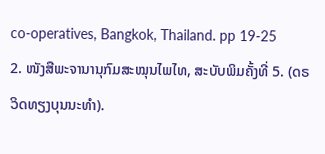co-operatives, Bangkok, Thailand. pp 19-25
2. ໜັງສືພະຈານານຸກົມສະໝຸນໄພໄທ, ສະບັບພິມຄັ້ງທີ່ 5. (ດຣ ວິດທຽງບຸນນະທຳ).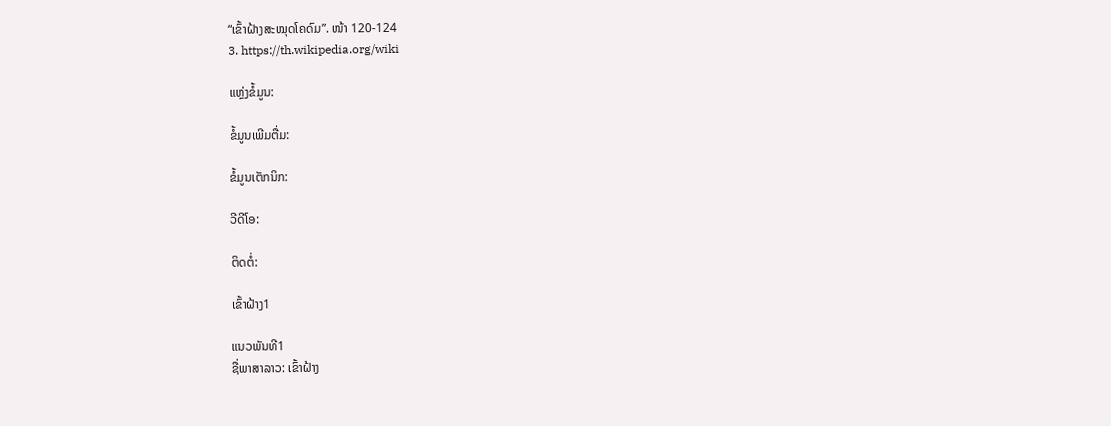“ເຂົ້າຝ້າງສະໝຸດໂຄດົມ”. ໜ້າ 120-124
3. https://th.wikipedia.org/wiki

ແຫຼ່ງຂໍ້ມູນ:

ຂໍ້ມູນເພີມຕື່ມ:

ຂໍ້ມູນເຕັກນິກ:

ວີດີໂອ:

ຕິດຕໍ່:

ເຂົ້າຝ້າງ1

ແນວພັນທີ1
ຊື່ພາສາລາວ: ເຂົ້າຝ້າງ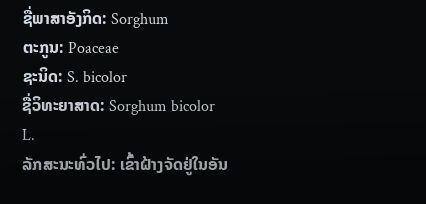ຊື່ພາສາອັງກິດ: Sorghum
ຕະກູນ: Poaceae
ຊະນິດ: S. bicolor
ຊື່ວິທະຍາສາດ: Sorghum bicolor L.
ລັກສະນະທົ່ວໄປ: ເຂົ້າຝ້າງຈັດຢູ່ໃນອັນ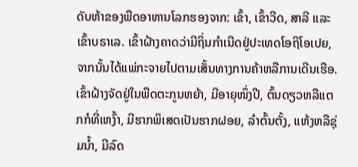ດັບຫ້າຂອງພືດອາຫານໂລກຮອງຈາກ: ເຂົ້າ, ເຂົ້າວີດ, ສາລີ ແລະ ເຂົ້າບຣາເລ. ເຂົ້າຝ້າງຄາດວ່າມີຖິ່ນກຳເນີດຢູ່ປະເທດໂອຖິໂອເປຍ, ຈາກນັ້ນໄດ້ແພ່ກະຈາຍໄປຕາມເສັ້ນທາງການຄ້າຫລືການເດີນເຮືອ. ເຂົ້າຝ້າງຈັດຢູ່ໃນພືດຕະກູນຫຍ້າ, ມີອາຍຸໜຶ່ງປີ, ຕົ້ນດຽວຫລືແຕກກໍທີ່ເຫງົ້າ, ມີຮາກພິເສດເປັນຮາກຝອຍ, ລຳຕົ້ນຕັ້ງ, ແຫ້ງຫລືຊຸ່ມນ້ຳ, ມີລົດ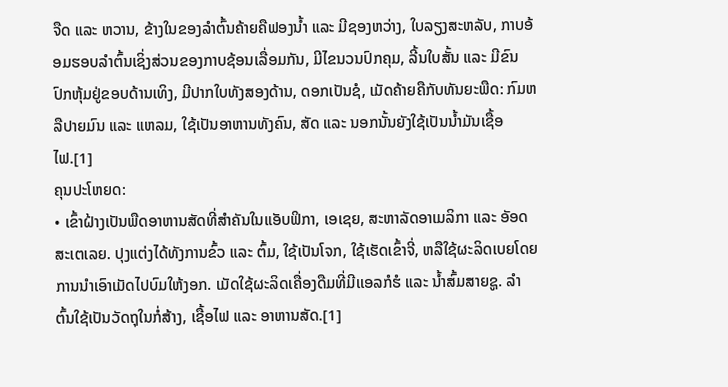ຈືດ ແລະ ຫວານ, ຂ້າງໃນຂອງລຳຕົ້ນຄ້າຍຄືຟອງນ້ຳ ແລະ ມີຊອງຫວ່າງ, ໃບລຽງສະຫລັບ, ກາບອ້ອມຮອບລຳຕົ້ນເຊິ່ງສ່ວນຂອງກາບຊ້ອນເລື່ອມກັນ, ມີໄຂນວນປົກຄຸມ, ລີ້ນໃບສັ້ນ ແລະ ມີຂົນປົກຫຸ້ມຢູ່ຂອບດ້ານເທິງ, ມີປາກໃບທັງສອງດ້ານ, ດອກເປັນຊໍ, ເມັດຄ້າຍຄືກັບທັນຍະພືດ: ກົມຫລືປາຍມົນ ແລະ ແຫລມ, ໃຊ້ເປັນອາຫານທັງຄົນ, ສັດ ແລະ ນອກນັ້ນຍັງໃຊ້ເປັນນໍ້າມັນເຊື້ອໄຟ.[1]
ຄຸນປະໂຫຍດ:
• ເຂົ້າຝ້າງເປັນພືດອາຫານສັດທີ່ສຳຄັນໃນແອັບຟິກາ, ເອເຊຍ, ສະຫາລັດອາເມລິກາ ແລະ ອັອດສະເຕເລຍ. ປຸງແຕ່ງໄດ້ທັງການຂົ້ວ ແລະ ຕົ້ມ, ໃຊ້ເປັນໂຈກ, ໃຊ້ເຮັດເຂົ້າຈີ່, ຫລືໃຊ້ຜະລິດເບຍໂດຍການນຳເອົາເມັດໄປບົມໃຫ້ງອກ. ເມັດໃຊ້ຜະລິດເຄື່ອງດືມທີ່ມີເເອລກໍຮໍ ແລະ ນ້ຳສົ້ມສາຍຊູ. ລຳຕົ້ນໃຊ້ເປັນວັດຖຸໃນກໍ່ສ້າງ, ເຊື້ອໄຟ ແລະ ອາຫານສັດ.[1]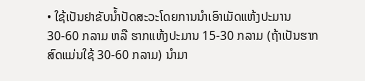• ໃຊ້ເປັນຢາຂັບນ້ຳປັດສະວະໂດຍການນຳເອົາເມັດແຫ້ງປະມານ 30-60 ກລາມ ຫລື ຮາກແຫ້ງປະມານ 15-30 ກລາມ (ຖ້າເປັນຮາກສົດແມ່ນໃຊ້ 30-60 ກລາມ) ນຳມາ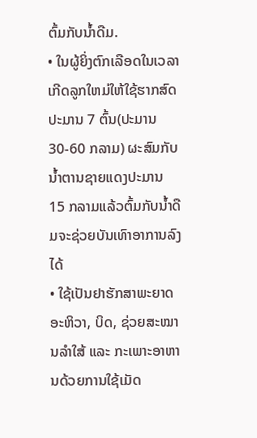ຕົ້ມກັບນ້ຳດືມ.
• ໃນຜູ້ຍິ່ງຕົກເລືອດໃນເວລາເກີດລູກໃຫມ່ໃຫ້ໃຊ້ຮາກສົດປະມານ 7 ຕົ້ນ(ປະມານ 30-60 ກລາມ) ຜະສົມກັບນ້ຳຕານຊາຍແດງປະມານ 15 ກລາມແລ້ວຕົ້ມກັບນໍ້າດືມຈະຊ່ວຍບັນເທົາອາການລົງໄດ້
• ໃຊ້ເປັນຢາຮັກສາພະຍາດອະຫິວາ, ບິດ, ຊ່ວຍສະໝານລຳໃສ້ ແລະ ກະເພາະອາຫານດ້ວຍການໃຊ້ເມັດ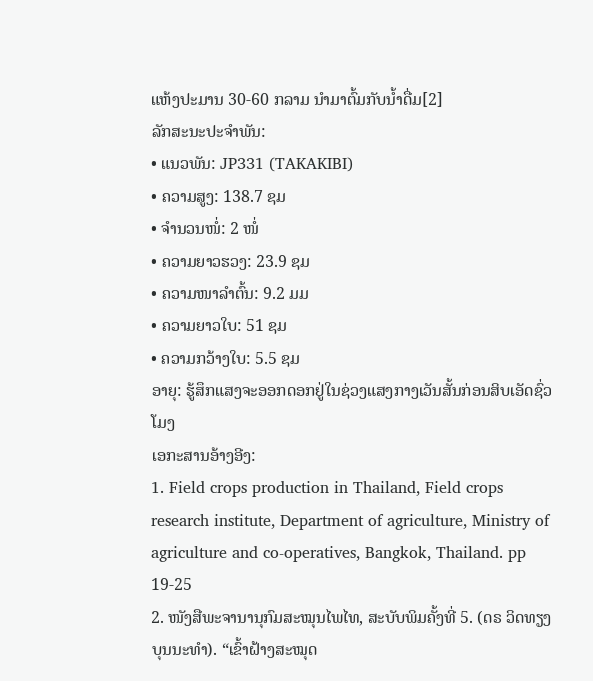ແຫ້ງປະມານ 30-60 ກລາມ ນໍາມາຕົ້ມກັບນໍ້າດື່ມ[2]
ລັກສະນະປະຈຳພັນ:
• ແນວພັນ: JP331 (TAKAKIBI)
• ຄວາມສູງ: 138.7 ຊມ
• ຈຳນວນໜໍ່: 2 ໜໍ່
• ຄວາມຍາວຮວງ: 23.9 ຊມ
• ຄວາມໜາລຳຕົ້ນ: 9.2 ມມ
• ຄວາມຍາວໃບ: 51 ຊມ
• ຄວາມກວ້າງໃບ: 5.5 ຊມ
ອາຍຸ: ຮູ້ສຶກແສງຈະອອກດອກຢູ່ໃນຊ່ວງແສງກາງເວັນສັ້ນກ່ອນສິບເອັດຊົ່ວໂມງ
ເອກະສານອ້າງອີງ:
1. Field crops production in Thailand, Field crops research institute, Department of agriculture, Ministry of agriculture and co-operatives, Bangkok, Thailand. pp 19-25
2. ໜັງສືພະຈານານຸກົມສະໝຸນໄພໄທ, ສະບັບພິມຄັ້ງທີ່ 5. (ດຣ ວິດທຽງບຸນນະທຳ). “ເຂົ້າຝ້າງສະໝຸດ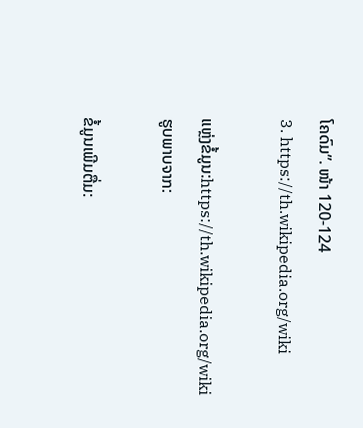ໂຄດົມ”. ໜ້າ 120-124
3. https://th.wikipedia.org/wiki

ແຫຼ່ງຂໍ້ມູນ:https://th.wikipedia.org/wiki
ຮູບພາບຈາກ:

ຂໍ້ມູນເພີມຕື່ມ: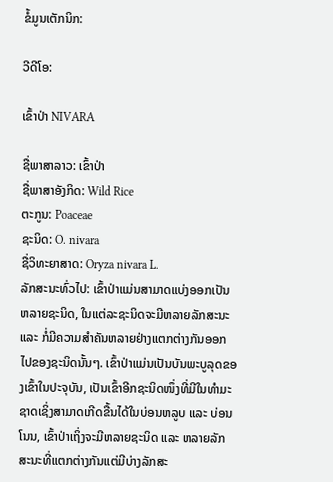ຂໍ້ມູນເຕັກນິກ:

ວີດີໂອ:

ເຂົ້າປ່າ NIVARA

ຊື່ພາສາລາວ: ເຂົ້າປ່າ
ຊື່ພາສາອັງກິດ: Wild Rice
ຕະກູນ: Poaceae
ຊະນິດ: O. nivara
ຊື່ວິທະຍາສາດ: Oryza nivara L.
ລັກສະນະທົ່ວໄປ: ເຂົ້າປ່າແມ່ນສາມາດແບ່ງອອກເປັນຫລາຍຊະນິດ, ໃນແຕ່ລະຊະນິດຈະມີຫລາຍລັກສະນະ ແລະ ກໍ່ມີຄວາມສຳຄັນຫລາຍຢ່າງແຕກຕ່າງກັນອອກໄປຂອງຊະນິດນັ້ນໆ. ເຂົ້າປ່າແມ່ນເປັນບັນພະບູລຸດຂອງເຂົ້າໃນປະຈຸບັນ, ເປັນເຂົ້າອີກຊະນິດໜຶ່ງທີ່ມີໃນທຳມະຊາດເຊິ່ງສາມາດເກີດຂື້ນໄດ້ໃນບ່ອນຫລູບ ແລະ ບ່ອນໂນນ, ເຂົ້າປ່າເຖິ່ງຈະມີຫລາຍຊະນິດ ແລະ ຫລາຍລັກສະນະທີ່ແຕກຕ່າງກັນແຕ່ມີບ່າງລັກສະ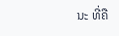ນະ ທີ່ຄື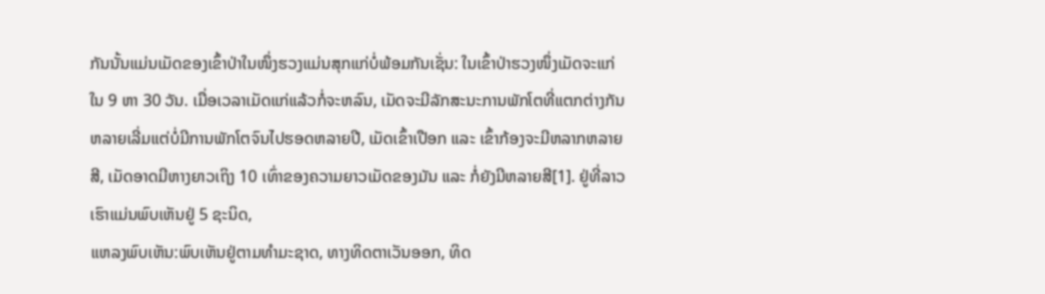ກັນນັ້ນແມ່ນເມັດຂອງເຂົ້າປ່າໃນໜຶ່ງຮວງແມ່ນສຸກແກ່ບໍ່ພ້ອມກັນເຊັ່ນ: ໃນເຂົ້າປ່າຮວງໜຶ່ງເມັດຈະແກ່ໃນ 9 ຫາ 30 ວັນ. ເມື່ອເວລາເມັດແກ່ແລ້ວກໍ່ຈະຫລົນ, ເມັດຈະມີລັກສະນະການພັກໂຕທີ່ແຕກຕ່າງກັນຫລາຍເລີ່ມແຕ່ບໍ່ມີການພັກໂຕຈົນໄປຮອດຫລາຍປີ, ເມັດເຂົ້າເປືອກ ແລະ ເຂົ້າກ້ອງຈະມີຫລາກຫລາຍສີ, ເມັດອາດມີຫາງຍາວເຖິງ 10 ເທົ່າຂອງຄວາມຍາວເມັດຂອງມັນ ແລະ ກໍ່ຍັງມີຫລາຍສີ[1]. ຢູ່ທີ່ລາວເຮົາແມ່ນພົບເຫັນຢູ່ 5 ຊະນິດ,
ແຫລງພົບເຫັນ:ພົບເຫັນຢູ່ຕາມທຳມະຊາດ, ທາງທິດຕາເວັນອອກ, ທິດ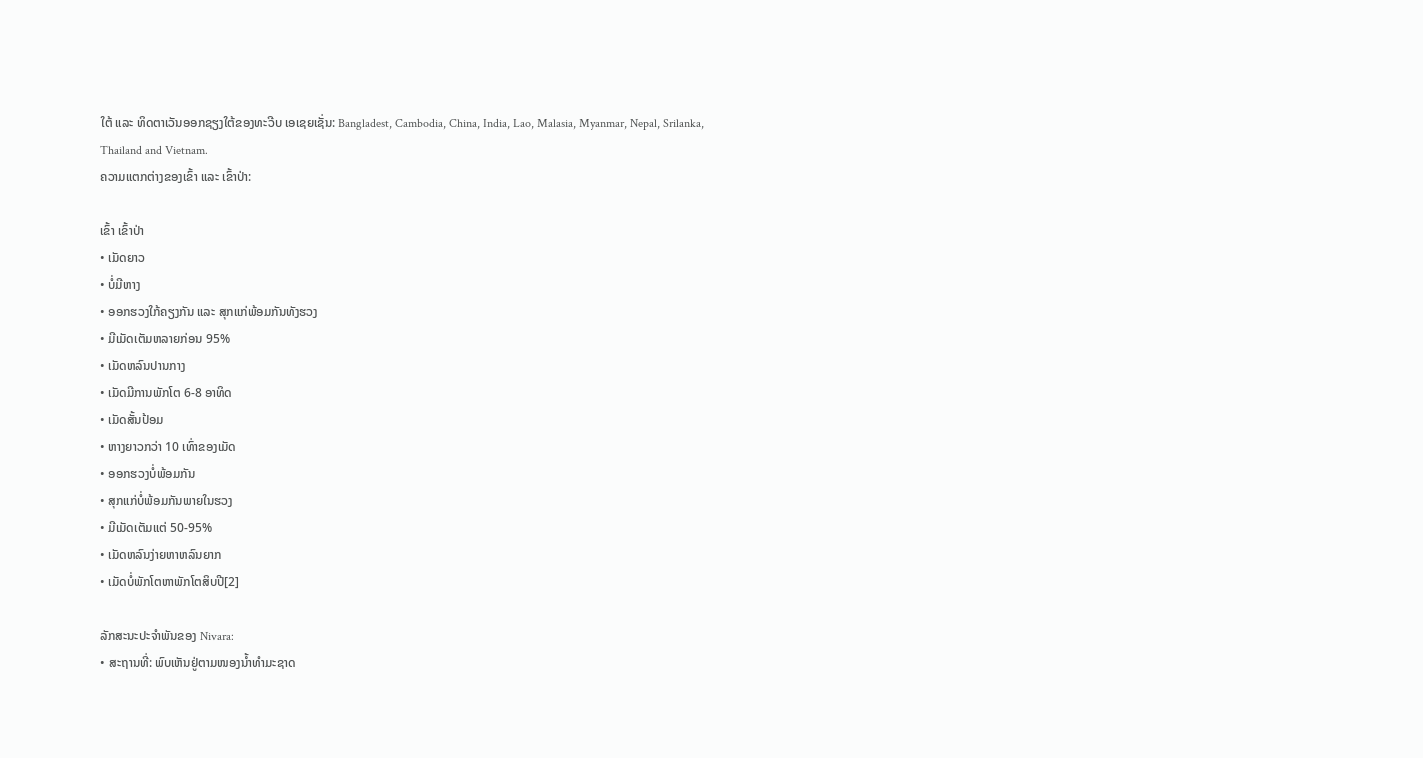ໃຕ້ ແລະ ທິດຕາເວັນອອກຊຽງໃຕ້ຂອງທະວີບ ເອເຊຍເຊັ່ນ: Bangladest, Cambodia, China, India, Lao, Malasia, Myanmar, Nepal, Srilanka, Thailand and Vietnam.
ຄວາມແຕກຕ່າງຂອງເຂົ້າ ແລະ ເຂົ້າປ່າ:

ເຂົ້າ ເຂົ້າປ່າ
• ເມັດຍາວ
• ບໍ່ມີຫາງ
• ອອກຮວງໃກ້ຄຽງກັນ ແລະ ສຸກແກ່ພ້ອມກັນທັງຮວງ
• ມີເມັດເຕັມຫລາຍກ່ອນ 95%
• ເມັດຫລົນປານກາງ
• ເມັດມີການພັກໂຕ 6-8 ອາທິດ
• ເມັດສັ້ນປ້ອມ
• ຫາງຍາວກວ່າ 10 ເທົ່າຂອງເມັດ
• ອອກຮວງບໍ່ພ້ອມກັນ
• ສຸກແກ່ບໍ່ພ້ອມກັນພາຍໃນຮວງ
• ມີເມັດເຕັມແຕ່ 50-95%
• ເມັດຫລົນງ່າຍຫາຫລົນຍາກ
• ເມັດບໍ່ພັກໂຕຫາພັກໂຕສິບປີ[2]

ລັກສະນະປະຈຳພັນຂອງ Nivara:
• ສະຖານທີ່: ພົບເຫັນຢູ່ຕາມໜອງນ້ຳທຳມະຊາດ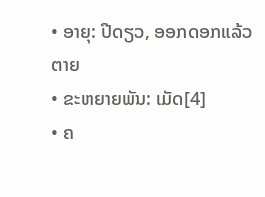• ອາຍຸ: ປີດຽວ, ອອກດອກແລ້ວຕາຍ
• ຂະຫຍາຍພັນ: ເມັດ[4]
• ຄ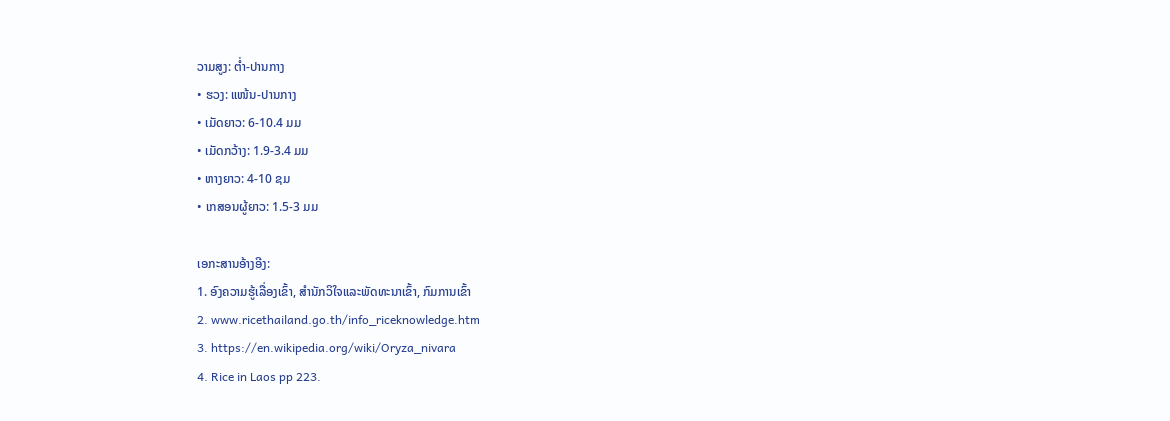ວາມສູງ: ຕ່ຳ-ປານກາງ
• ຮວງ: ແໜ້ນ-ປານກາງ
• ເມັດຍາວ: 6-10.4 ມມ
• ເມັດກວ້າງ: 1.9-3.4 ມມ
• ຫາງຍາວ: 4-10 ຊມ
• ເກສອນຜູ້ຍາວ: 1.5-3 ມມ

ເອກະສານອ້າງອີງ:
1. ອົງຄວາມຮູ້ເລື່ອງເຂົ້າ, ສຳນັກວິໃຈແລະພັດທະນາເຂົ້າ, ກົມການເຂົ້າ
2. www.ricethailand.go.th/info_riceknowledge.htm
3. https://en.wikipedia.org/wiki/Oryza_nivara
4. Rice in Laos pp 223.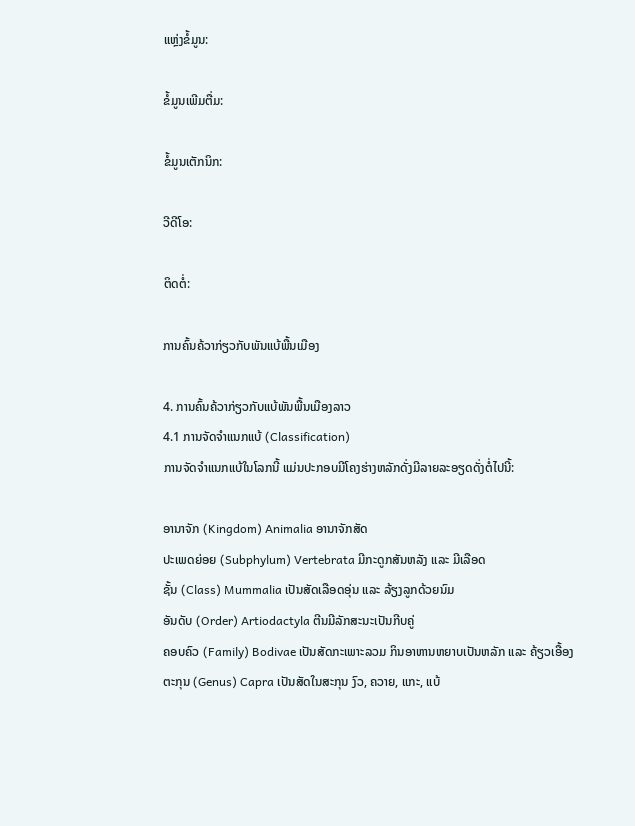ແຫຼ່ງຂໍ້ມູນ:

ຂໍ້ມູນເພີມຕື່ມ:

ຂໍ້ມູນເຕັກນິກ:

ວີດີໂອ:

ຕິດຕໍ່:

ການຄົ້ນຄ້ວາກ່ຽວກັບພັນແບ້ພື້ນເມືອງ

4. ການຄົ້ນຄ້ວາກ່ຽວກັບແບ້ພັນພື້ນເມືອງລາວ
4.1 ການຈັດຈຳແນກແບ້ (Classification)
ການຈັດຈຳແນກແບ້ໃນໂລກນີ້ ແມ່ນປະກອບມີໂຄງຮ່າງຫລັກດັ່ງມີລາຍລະອຽດດັ່ງຕໍ່ໄປນີ້:

ອານາຈັກ (Kingdom) Animalia ອານາຈັກສັດ
ປະເພດຍ່ອຍ (Subphylum) Vertebrata ມີກະດູກສັນຫລັງ ແລະ ມີເລືອດ
ຊັ້ນ (Class) Mummalia ເປັນສັດເລືອດອຸ່ນ ແລະ ລ້ຽງລູກດ້ວຍນົມ
ອັນດັບ (Order) Artiodactyla ຕີນມີລັກສະນະເປັນກີບຄູ່
ຄອບຄົວ (Family) Bodivae ເປັນສັດກະເພາະລວມ ກິນອາຫານຫຍາບເປັນຫລັກ ແລະ ຄ້ຽວເອື້ອງ
ຕະກຸນ (Genus) Capra ເປັນສັດໃນສະກຸນ ງົວ, ຄວາຍ, ແກະ, ແບ້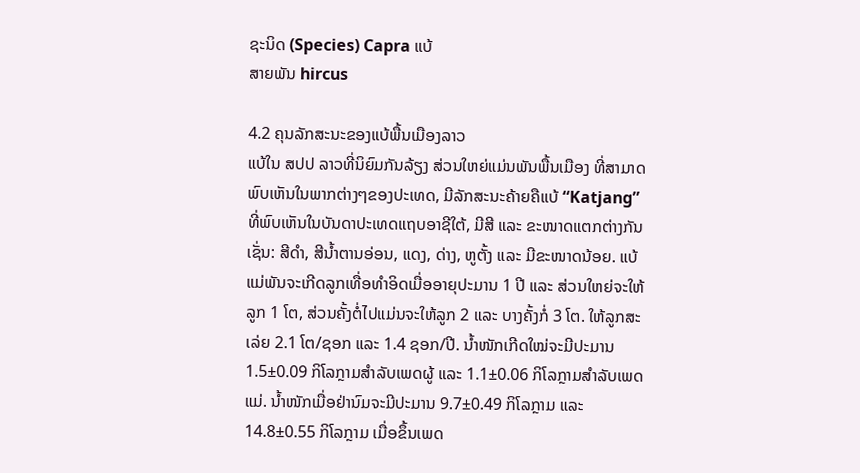ຊະນິດ (Species) Capra ແບ້
ສາຍພັນ hircus

4.2 ຄຸນລັກສະນະຂອງແບ້ພື້ນເມືອງລາວ
ແບ້ໃນ ສປປ ລາວທີ່ນິຍົມກັນລ້ຽງ ສ່ວນໃຫຍ່ແມ່ນພັນພື້ນເມືອງ ທີ່ສາມາດພົບເຫັນໃນພາກຕ່າງໆຂອງປະເທດ, ມີລັກສະນະຄ້າຍຄືແບ້ “Katjang” ທີ່ພົບເຫັນໃນບັນດາປະເທດແຖບອາຊີໃຕ້, ມີສີ ແລະ ຂະໜາດແຕກຕ່າງກັນເຊັ່ນ: ສີດຳ, ສີນ້ຳຕານອ່ອນ, ແດງ, ດ່າງ, ຫູຕັ້ງ ແລະ ມີຂະໜາດນ້ອຍ. ແບ້ແມ່ພັນຈະເກີດລູກເທື່ອທຳອິດເມື່ອອາຍຸປະມານ 1 ປີ ແລະ ສ່ວນໃຫຍ່ຈະໃຫ້ລູກ 1 ໂຕ, ສ່ວນຄັ້ງຕໍ່ໄປແມ່ນຈະໃຫ້ລູກ 2 ແລະ ບາງຄັ້ງກໍ່ 3 ໂຕ. ໃຫ້ລູກສະເລ່ຍ 2.1 ໂຕ/ຊອກ ແລະ 1.4 ຊອກ/ປີ. ນ້ຳໜັກເກີດໃໝ່ຈະມີປະມານ 1.5±0.09 ກິໂລກຼາມສຳລັບເພດຜູ້ ແລະ 1.1±0.06 ກິໂລກຼາມສຳລັບເພດແມ່. ນ້ຳໜັກເມື່ອຢ່ານົມຈະມີປະມານ 9.7±0.49 ກິໂລກຼາມ ແລະ 14.8±0.55 ກິໂລກຼາມ ເມື່ອຂຶ້ນເພດ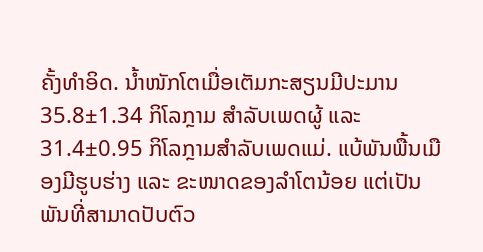ຄັ້ງທຳອິດ. ນ້ຳໜັກໂຕເມື່ອເຕັມກະສຽນມີປະມານ 35.8±1.34 ກິໂລກຼາມ ສຳລັບເພດຜູ້ ແລະ 31.4±0.95 ກິໂລກຼາມສຳລັບເພດແມ່. ແບ້ພັນພື້ນເມືອງມີຮູບຮ່າງ ແລະ ຂະໜາດຂອງລຳໂຕນ້ອຍ ແຕ່ເປັນພັນທີ່ສາມາດປັບຕົວ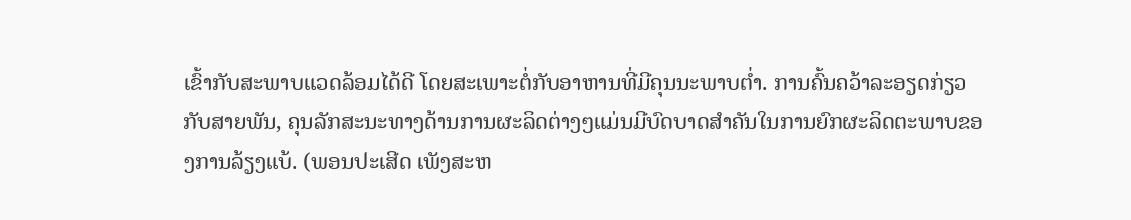ເຂົ້າກັບສະພາບແວດລ້ອມໄດ້ດີ ໂດຍສະເພາະຕໍ່ກັບອາຫານທີ່ມີຄຸນນະພາບຕ່ຳ. ການຄົ້ນຄວ້າລະອຽດກ່ຽວກັບສາຍພັນ, ຄຸນລັກສະນະທາງດ້ານການຜະລິດຕ່າງໆແມ່ນມີບົດບາດສຳຄັນໃນການຍົກຜະລິດຕະພາບຂອງການລ້ຽງແບ້. (ພອນປະເສີດ ເພັງສະຫ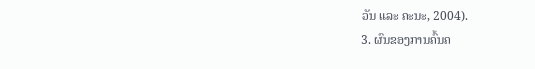ວັນ ແລະ ຄະນະ, 2004).
3. ຜົນຂອງການຄົ້ນຄ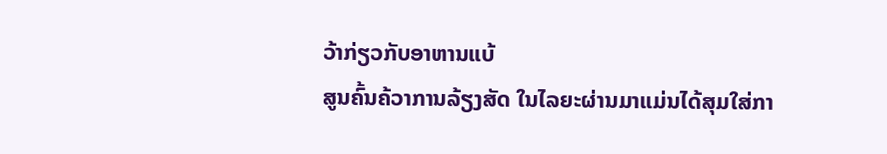ວ້າກ່ຽວກັບອາຫານແບ້
ສູນຄົ້ນຄ້ວາການລ້ຽງສັດ ໃນໄລຍະຜ່ານມາແມ່ນໄດ້ສຸມໃສ່ກາ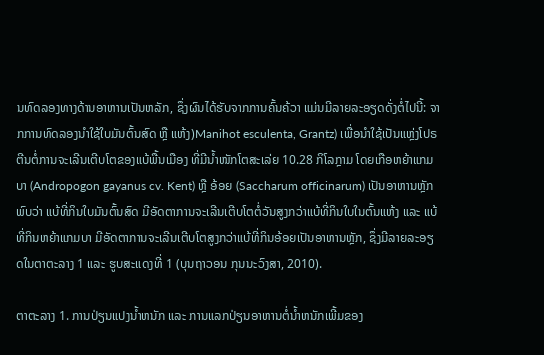ນທົດລອງທາງດ້ານອາຫານເປັນຫລັກ, ຊຶ່ງຜົນໄດ້ຮັບຈາກການຄົ້ນຄ້ວາ ແມ່ນມີລາຍລະອຽດດັ່ງຕໍ່ໄປນີ້: ຈາກການທົດລອງນຳໃຊ້ໃບມັນຕົ້ນສົດ ຫຼື ແຫ້ງ)Manihot esculenta, Grantz) ເພື່ອນຳໃຊ້ເປັນແຫຼ່ງໂປຣຕີນຕໍ່ການຈະເລີນເຕີບໂຕຂອງແບ້ພື້ນເມືອງ ທີ່ມີນ້ຳໜັກໂຕສະເລ່ຍ 10.28 ກິໂລກຼາມ ໂດຍເກືອຫຍ້າແກມບາ (Andropogon gayanus cv. Kent) ຫຼື ອ້ອຍ (Saccharum officinarum) ເປັນອາຫານຫຼັກ ພົບວ່າ ແບ້ທີ່ກິນໃບມັນຕົ້ນສົດ ມີອັດຕາການຈະເລີນເຕີບໂຕຕໍ່ວັນສູງກວ່າແບ້ທີ່ກິນໃບໃນຕົ້ນແຫ້ງ ແລະ ແບ້ທີ່ກິນຫຍ້າແກມບາ ມີອັດຕາການຈະເລີນເຕີບໂຕສູງກວ່າແບ້ທີ່ກິນອ້ອຍເປັນອາຫານຫຼັກ, ຊຶ່ງມີລາຍລະອຽດໃນຕາຕະລາງ 1 ແລະ ຮູບສະແດງທີ່ 1 (ບຸນຖາວອນ ກຸນນະວົງສາ, 2010).

ຕາຕະລາງ 1. ການປ່ຽນແປງນໍ້າຫນັກ ແລະ ການແລກປ່ຽນອາຫານຕໍ່ນໍ້າຫນັກເພີ້ມຂອງ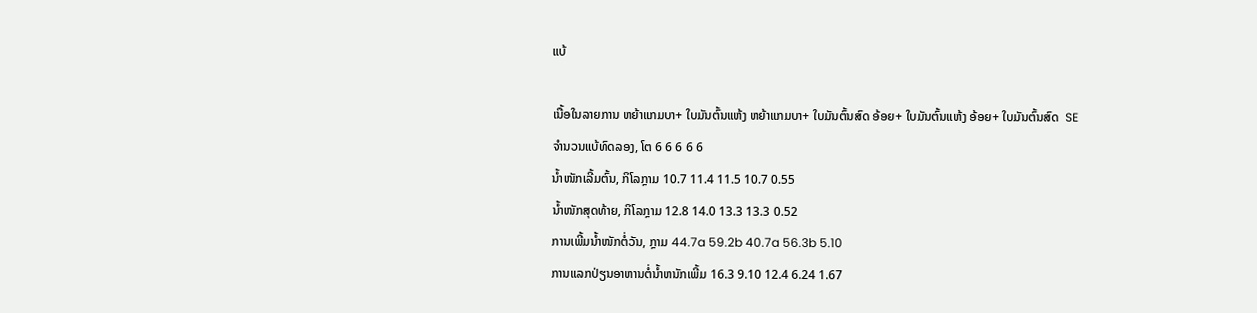ແບ້

ເນື້ອໃນລາຍການ ຫຍ້າແກມບາ+ ໃບມັນຕົ້ນແຫ້ງ ຫຍ້າແກມບາ+ ໃບມັນຕົ້ນສົດ ອ້ອຍ+ ໃບມັນຕົ້ນແຫ້ງ ອ້ອຍ+ ໃບມັນຕົ້ນສົດ  SE
ຈຳນວນແບ້ທົດລອງ, ໂຕ 6 6 6 6 6
ນ້ຳໜັກເລີ້ມຕົ້ນ, ກິໂລກຼາມ 10.7 11.4 11.5 10.7 0.55
ນ້ຳໜັກສຸດທ້າຍ, ກິໂລກຼາມ 12.8 14.0 13.3 13.3 0.52
ການເພີ້ມນ້ຳໜັກຕໍ່ວັນ, ກຼາມ 44.7a 59.2b 40.7a 56.3b 5.10
ການແລກປ່ຽນອາຫານຕໍ່ນໍ້າຫນັກເພີ້ມ 16.3 9.10 12.4 6.24 1.67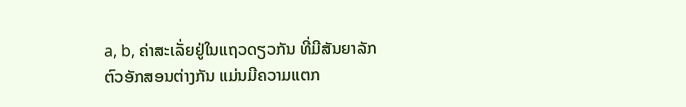a, b, ຄ່າສະເລັ່ຍຢູ່ໃນແຖວດຽວກັນ ທີ່ມີສັນຍາລັກຕົວອັກສອນຕ່າງກັນ ແມ່ນມີຄວາມແຕກ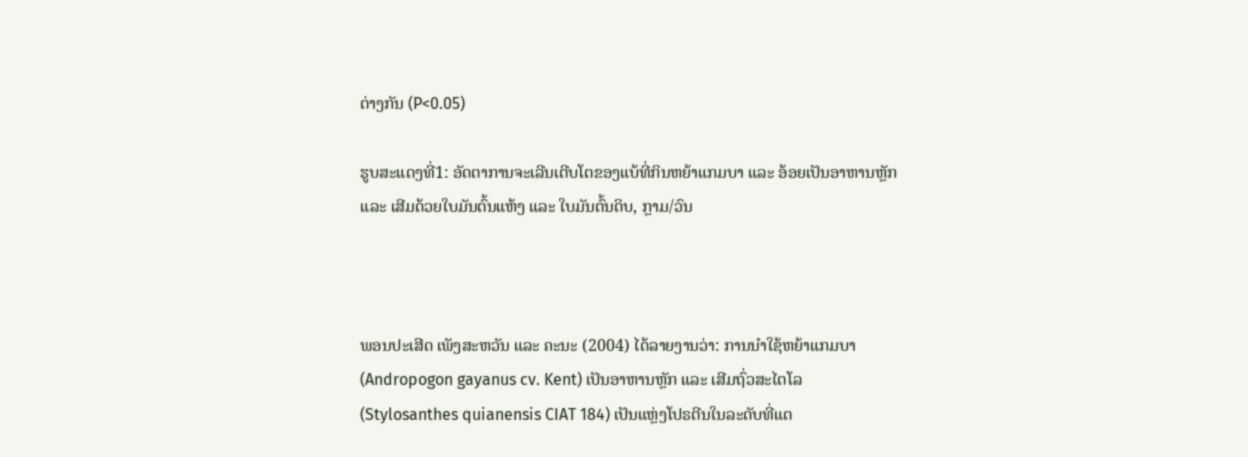ຕ່າງກັນ (P<0.05)

ຮູບສະແດງທີ່1: ອັດຕາການຈະເລີນເຕີບໂຕຂອງແບ້ທີ່ກິນຫຍ້າແກມບາ ແລະ ອ້ອຍເປັນອາຫານຫຼັກ ແລະ ເສີມດ້ວຍໃບມັນຕົ້ນແຫ້ງ ແລະ ໃບມັນຕົ້ນດິບ, ກຼາມ/ວົນ



ພອນປະເສີດ ເພັງສະຫວັນ ແລະ ຄະນະ (2004) ໄດ້ລາຍງານວ່າ: ການນຳໃຊ້ຫຍ້າແກມບາ (Andropogon gayanus cv. Kent) ເປັນອາຫານຫຼັກ ແລະ ເສີມຖົ່ວສະໄຕໂລ (Stylosanthes quianensis CIAT 184) ເປັນແຫຼ່ງໂປຣຕີນໃນລະດັບທີ່ແຕ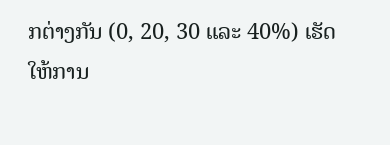ກຕ່າງກັນ (0, 20, 30 ແລະ 40%) ເຮັດໃຫ້ການ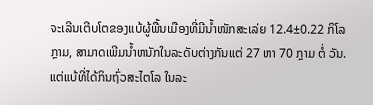ຈະເລີນເຕີບໂຕຂອງແບ້ຜູ້ພື້ນເມືອງທີ່ມີນ້ຳໜັກສະເລ່ຍ 12.4±0.22 ກິໂລກຼາມ, ສາມາດເພີມນໍ້າຫນັກໃນລະດັບຕ່າງກັນແຕ່ 27 ຫາ 70 ກຼາມ ຕໍ່ ວັນ. ແຕ່ແບ້ທີ່ໄດ້ກິນຖົ່ວສະໄຕໂລ ໃນລະ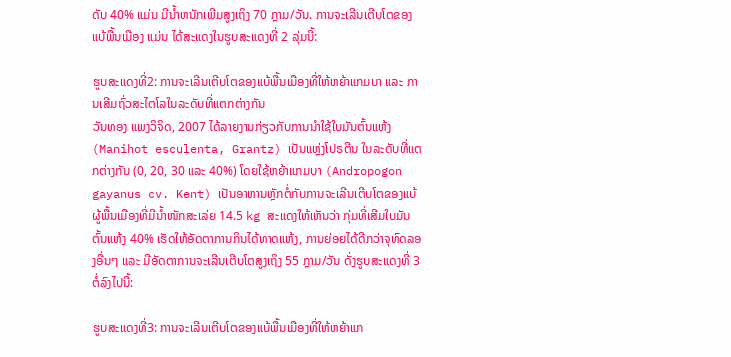ດັບ 40% ແມ່ນ ມີນໍ້າຫນັກເພີມສູງເຖິງ 70 ກຼາມ/ວັນ. ການຈະເລີນເຕີບໂຕຂອງແບ້ພື້ນເມືອງ ແມ່ນ ໄດ້ສະແດງໃນຮູບສະແດງທີ່ 2 ລຸ່ມນີ້:

ຮູບສະແດງທີ່2: ການຈະເລີນເຕີບໂຕຂອງແບ້ພື້ນເມືອງທີ່ໃຫ້ຫຍ້າແກມບາ ແລະ ການເສີມຖົ່ວສະໄຕໂລໃນລະດັບທີ່ແຕກຕ່າງກັນ
ວັນທອງ ແພງວິຈິດ, 2007 ໄດ້ລາຍງານກ່ຽວກັບການນຳໃຊ້ໃບມັນຕົ້ນແຫ້ງ (Manihot esculenta, Grantz) ເປັນແຫຼ່ງໂປຣຕີນ ໃນລະດັບທີ່ແຕກຕ່າງກັນ (0, 20, 30 ແລະ 40%) ໂດຍໃຊ້ຫຍ້າແກມບາ (Andropogon gayanus cv. Kent) ເປັນອາຫານຫຼັກຕໍ່ກັບການຈະເລີນເຕີບໂຕຂອງແບ້ຜູ້ພື້ນເມືອງທີ່ມີນ້ຳໜັກສະເລ່ຍ 14.5 kg ສະແດງໃຫ້ເຫັນວ່າ ກຸ່ມທີ່ເສີມໃບມັນຕົ້ນແຫ້ງ 40% ເຮັດໃຫ້ອັດຕາການກິນໄດ້ທາດແຫ້ງ, ການຍ່ອຍໄດ້ດີກວ່າຈຸທົດລອງອື່ນໆ ແລະ ມີອັດຕາການຈະເລີນເຕີບໂຕສູງເຖິງ 55 ກຼາມ/ວັນ ດັ່ງຮູບສະແດງທີ່ 3ຕໍ່ລົງໄປນີ້:

ຮູບສະແດງທີ່3: ການຈະເລີນເຕີບໂຕຂອງແບ້ພື້ນເມືອງທີ່ໃຫ້ຫຍ້າແກ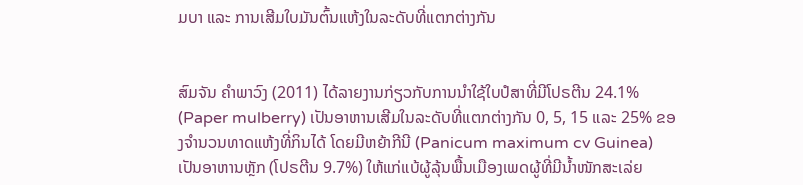ມບາ ແລະ ການເສີມໃບມັນຕົ້ນແຫ້ງໃນລະດັບທີ່ແຕກຕ່າງກັນ


ສົມຈັນ ຄຳພາວົງ (2011) ໄດ້ລາຍງານກ່ຽວກັບການນຳໃຊ້ໃບປໍສາທີ່ມີໂປຣຕີນ 24.1% (Paper mulberry) ເປັນອາຫານເສີມໃນລະດັບທີ່ແຕກຕ່າງກັນ 0, 5, 15 ແລະ 25% ຂອງຈຳນວນທາດແຫ້ງທີ່ກິນໄດ້ ໂດຍມີຫຍ້າກີນີ (Panicum maximum cv Guinea) ເປັນອາຫານຫຼັກ (ໂປຣຕີນ 9.7%) ໃຫ້ແກ່ແບ້ຜູ້ລຸ້ນພື້ນເມືອງເພດຜູ້ທີ່ມີນ້ຳໜັກສະເລ່ຍ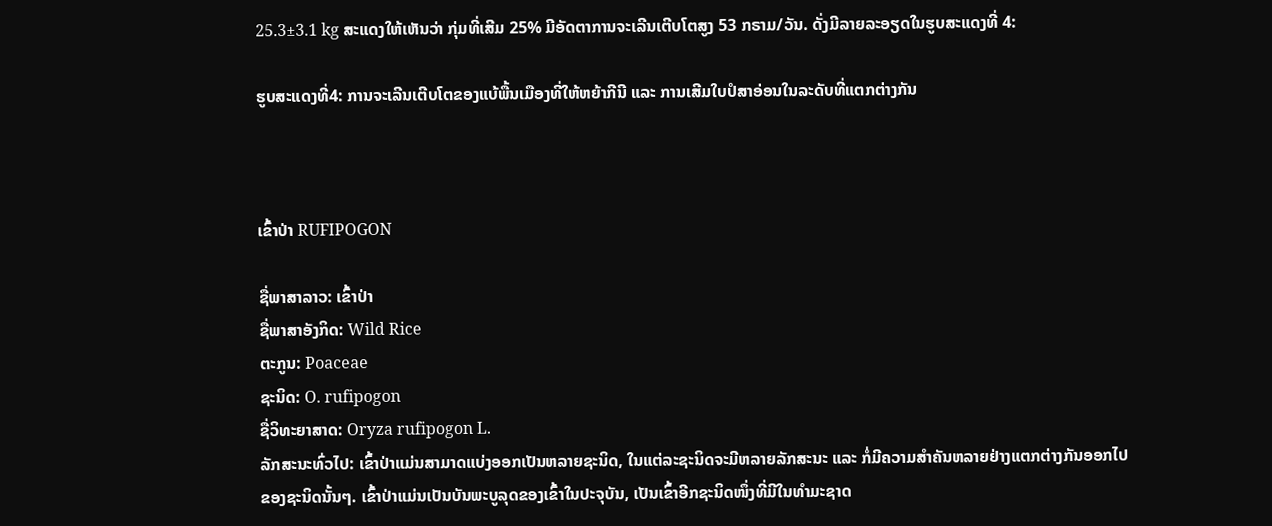25.3±3.1 kg ສະແດງໃຫ້ເຫັນວ່າ ກຸ່ມທີ່ເສີມ 25% ມີອັດຕາການຈະເລີນເຕີບໂຕສູງ 53 ກຣາມ/ວັນ. ດັ່ງມີລາຍລະອຽດໃນຮູບສະແດງທີ່ 4:

ຮູບສະແດງທີ່4: ການຈະເລີນເຕີບໂຕຂອງແບ້ພື້ນເມືອງທີ່ໃຫ້ຫຍ້າກີນີ ແລະ ການເສີມໃບປໍສາອ່ອນໃນລະດັບທີ່ແຕກຕ່າງກັນ



ເຂົ້າປ່າ RUFIPOGON

ຊື່ພາສາລາວ: ເຂົ້າປ່າ
ຊື່ພາສາອັງກິດ: Wild Rice
ຕະກູນ: Poaceae
ຊະນິດ: O. rufipogon
ຊື່ວິທະຍາສາດ: Oryza rufipogon L.
ລັກສະນະທົ່ວໄປ: ເຂົ້າປ່າແມ່ນສາມາດແບ່ງອອກເປັນຫລາຍຊະນິດ, ໃນແຕ່ລະຊະນິດຈະມີຫລາຍລັກສະນະ ແລະ ກໍ່ມີຄວາມສຳຄັນຫລາຍຢ່າງແຕກຕ່າງກັນອອກໄປຂອງຊະນິດນັ້ນໆ. ເຂົ້າປ່າແມ່ນເປັນບັນພະບູລຸດຂອງເຂົ້າໃນປະຈຸບັນ, ເປັນເຂົ້າອີກຊະນິດໜຶ່ງທີ່ມີໃນທຳມະຊາດ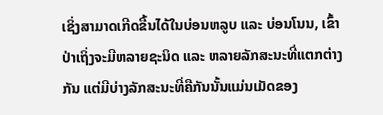ເຊິ່ງສາມາດເກີດຂື້ນໄດ້ໃນບ່ອນຫລູບ ແລະ ບ່ອນໂນນ, ເຂົ້າປ່າເຖິ່ງຈະມີຫລາຍຊະນິດ ແລະ ຫລາຍລັກສະນະທີ່ແຕກຕ່າງກັນ ແຕ່ມີບ່າງລັກສະນະທີ່ຄືກັນນັ້ນແມ່ນເມັດຂອງ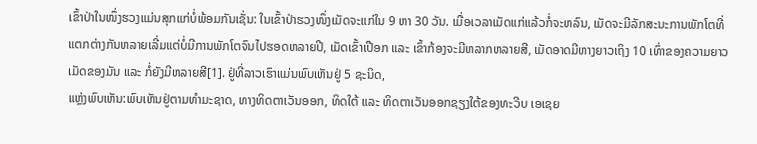ເຂົ້າປ່າໃນໜຶ່ງຮວງແມ່ນສຸກແກ່ບໍ່ພ້ອມກັນເຊັ່ນ: ໃນເຂົ້າປ່າຮວງໜຶ່ງເມັດຈະແກ່ໃນ 9 ຫາ 30 ວັນ. ເມື່ອເວລາເມັດແກ່ແລ້ວກໍ່ຈະຫລົນ, ເມັດຈະມີລັກສະນະການພັກໂຕທີ່ແຕກຕ່າງກັນຫລາຍເລີ່ມແຕ່ບໍ່ມີການພັກໂຕຈົນໄປຮອດຫລາຍປີ, ເມັດເຂົ້າເປືອກ ແລະ ເຂົ້າກ້ອງຈະມີຫລາກຫລາຍສີ, ເມັດອາດມີຫາງຍາວເຖິງ 10 ເທົ່າຂອງຄວາມຍາວເມັດຂອງມັນ ແລະ ກໍ່ຍັງມີຫລາຍສີ[1]. ຢູ່ທີ່ລາວເຮົາແມ່ນພົບເຫັນຢູ່ 5 ຊະນິດ,
ແຫຼ່ງພົບເຫັນ:ພົບເຫັນຢູ່ຕາມທຳມະຊາດ, ທາງທິດຕາເວັນອອກ, ທິດໃຕ້ ແລະ ທິດຕາເວັນອອກຊຽງໃຕ້ຂອງທະວີບ ເອເຊຍ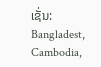ເຊັ່ນ: Bangladest, Cambodia,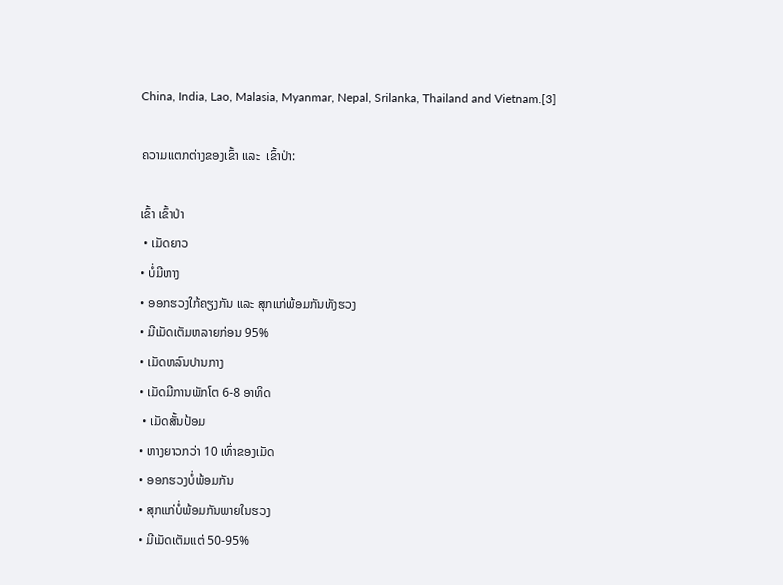China, India, Lao, Malasia, Myanmar, Nepal, Srilanka, Thailand and Vietnam.[3]

ຄວາມແຕກຕ່າງຂອງເຂົ້າ ແລະ  ເຂົ້າປ່າ:

ເຂົ້າ ເຂົ້າປ່າ
 • ເມັດຍາວ
• ບໍ່ມີຫາງ
• ອອກຮວງໃກ້ຄຽງກັນ ແລະ ສຸກແກ່ພ້ອມກັນທັງຮວງ
• ມີເມັດເຕັມຫລາຍກ່ອນ 95%
• ເມັດຫລົນປານກາງ
• ເມັດມີການພັກໂຕ 6-8 ອາທິດ
 • ເມັດສັ້ນປ້ອມ
• ຫາງຍາວກວ່າ 10 ເທົ່າຂອງເມັດ
• ອອກຮວງບໍ່ພ້ອມກັນ
• ສຸກແກ່ບໍ່ພ້ອມກັນພາຍໃນຮວງ
• ມີເມັດເຕັມແຕ່ 50-95%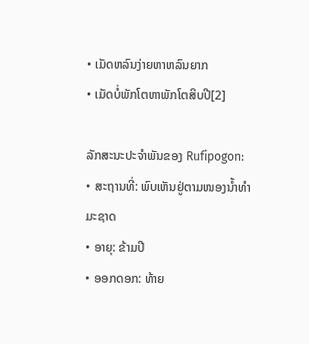• ເມັດຫລົນງ່າຍຫາຫລົນຍາກ
• ເມັດບໍ່ພັກໂຕຫາພັກໂຕສິບປີ[2]

ລັກສະນະປະຈຳພັນຂອງ Rufipogon:
• ສະຖານທີ່: ພົບເຫັນຢູ່ຕາມໜອງນ້ຳທຳມະຊາດ
• ອາຍຸ: ຂ້າມປີ
• ອອກດອກ: ທ້າຍ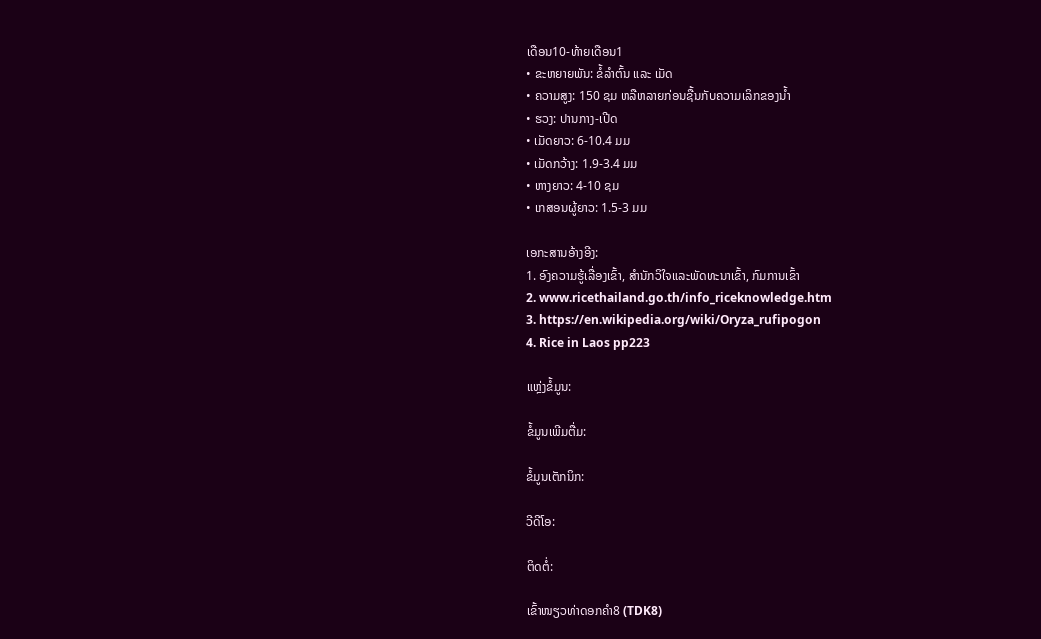ເດືອນ10-ທ້າຍເດືອນ1
• ຂະຫຍາຍພັນ: ຂໍ້ລຳຕົ້ນ ແລະ ເມັດ
• ຄວາມສູງ: 150 ຊມ ຫລືຫລາຍກ່ອນຊື້ນກັບຄວາມເລິກຂອງນ້ຳ
• ຮວງ: ປານກາງ-ເປີດ
• ເມັດຍາວ: 6-10.4 ມມ
• ເມັດກວ້າງ: 1.9-3.4 ມມ
• ຫາງຍາວ: 4-10 ຊມ
• ເກສອນຜູ້ຍາວ: 1.5-3 ມມ

ເອກະສານອ້າງອີງ:
1. ອົງຄວາມຮູ້ເລື່ອງເຂົ້າ, ສຳນັກວິໃຈແລະພັດທະນາເຂົ້າ, ກົມການເຂົ້າ
2. www.ricethailand.go.th/info_riceknowledge.htm
3. https://en.wikipedia.org/wiki/Oryza_rufipogon
4. Rice in Laos pp223

ແຫຼ່ງຂໍ້ມູນ:

ຂໍ້ມູນເພີມຕື່ມ:

ຂໍ້ມູນເຕັກນິກ:

ວີດີໂອ:

ຕິດຕໍ່:

ເຂົ້າໜຽວທ່າດອກຄຳ8 (TDK8)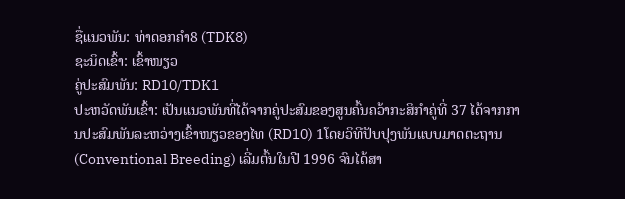ຊື່ແນວພັນ: ທ່າດອກຄຳ8 (TDK8)
ຊະນິດເຂົ້າ: ເຂົ້າໜຽວ
ຄູ່ປະສົມພັນ: RD10/TDK1
ປະຫວັດພັນເຂົ້າ: ເປັນແນວພັນທີ່ໄດ້ຈາກຄູ່ປະສົມຂອງສູນຄົ້ນຄວ້າກະສິກຳຄູ່ທີ່ 37 ໄດ້ຈາກການປະສົມພັນລະຫວ່າງເຂົ້າໜຽວຂອງໄທ (RD10) 1ໂດຍວິທີປັບປຸງພັນແບບມາດຕະຖານ (Conventional Breeding) ເລີ່ມຕົ້ນໃນປີ 1996 ຈົນໄດ້ສາ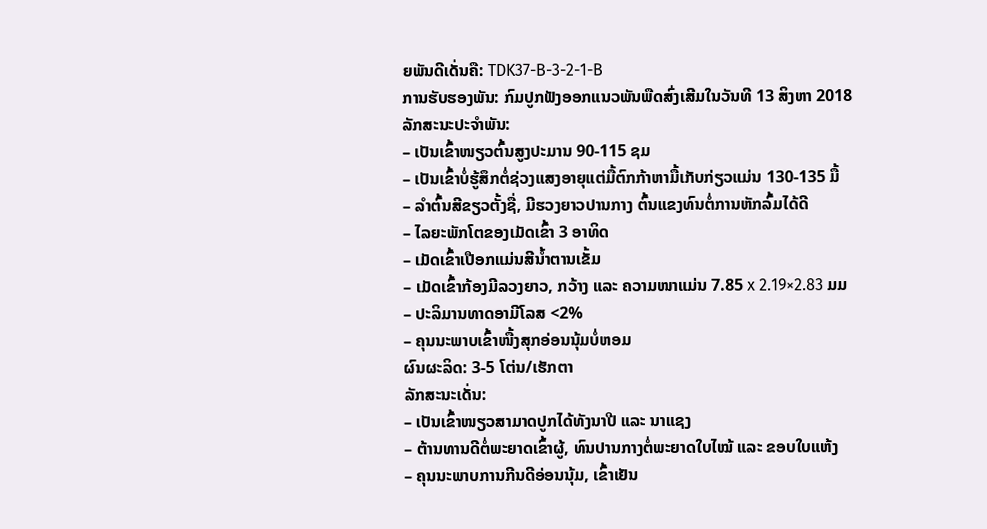ຍພັນດີເດັ່ນຄື: TDK37-B-3-2-1-B
ການຮັບຮອງພັນ: ກົມປູກຟັງອອກແນວພັນພືດສົ່ງເສີມໃນວັນທີ 13 ສິງຫາ 2018
ລັກສະນະປະຈຳພັນ:
– ເປັນເຂົ້າໜຽວຕົ້ນສູງປະມານ 90-115 ຊມ
– ເປັນເຂົ້າບໍ່ຮູ້ສຶກຕໍ່ຊ່ວງແສງອາຍຸແຕ່ມື້ຕົກກ້າຫາມື້ເກັບກ່ຽວແມ່ນ 130-135 ມື້
– ລຳຕົ້ນສີຂຽວຕັ້ງຊື່, ມີຮວງຍາວປານກາງ ຕົ້ນແຂງທົນຕໍ່ການຫັກລົ້ມໄດ້ດີ
– ໄລຍະພັກໂຕຂອງເມັດເຂົ້າ 3 ອາທິດ
– ເມັດເຂົ້າເປືອກແມ່ນສີນ້ຳຕານເຂັ້ມ
– ເມັດເຂົ້າກ້ອງມີລວງຍາວ, ກວ້າງ ແລະ ຄວາມໜາແມ່ນ 7.85 x 2.19×2.83 ມມ
– ປະລິມານທາດອາມີໂລສ <2%
– ຄຸນນະພາບເຂົ້າໜື້ງສຸກອ່ອນນຸ້ມບໍ່ຫອມ
ຜົນຜະລິດ: 3-5 ໂຕ່ນ/ເຮັກຕາ
ລັກສະນະເດັ່ນ:
– ເປັນເຂົ້າໜຽວສາມາດປູກໄດ້ທັງນາປີ ແລະ ນາແຊງ
– ຕ້ານທານດີຕໍ່ພະຍາດເຂົ້າຜູ້, ທົນປານກາງຕໍ່ພະຍາດໃບໄໝ້ ແລະ ຂອບໃບແຫ້ງ
– ຄຸນນະພາບການກີນດີອ່ອນນຸ້ມ, ເຂົ້າເຢັນ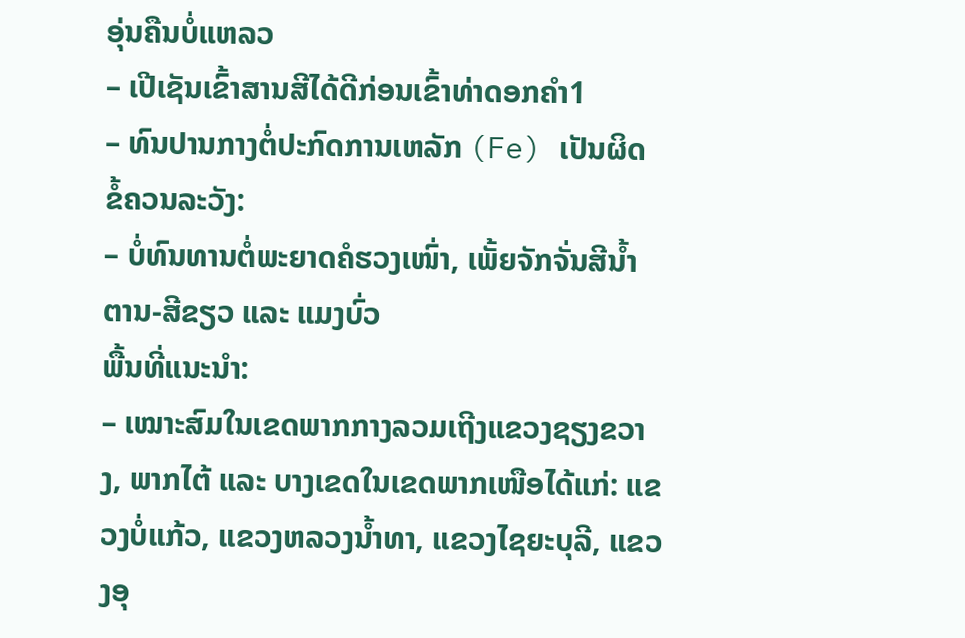ອຸ່ນຄືນບໍ່ແຫລວ
– ເປີເຊັນເຂົ້າສານສີໄດ້ດີກ່ອນເຂົ້າທ່າດອກຄຳ1
– ທົນປານກາງຕໍ່ປະກົດການເຫລັກ (Fe) ເປັນຜິດ
ຂໍ້ຄວນລະວັງ:
– ບໍ່ທົນທານຕໍ່ພະຍາດຄໍຮວງເໜົ່າ, ເພັ້ຍຈັກຈັ່ນສີນ້ຳຕານ-ສີຂຽວ ແລະ ແມງບົ່ວ
ພື້ນທີ່ແນະນຳ:
– ເໝາະສົມໃນເຂດພາກກາງລວມເຖີງແຂວງຊຽງຂວາງ, ພາກໄຕ້ ແລະ ບາງເຂດໃນເຂດພາກເໜືອໄດ້ແກ່: ແຂວງບໍ່ແກ້ວ, ແຂວງຫລວງນ້ຳທາ, ແຂວງໄຊຍະບຸລີ, ແຂວງອຸ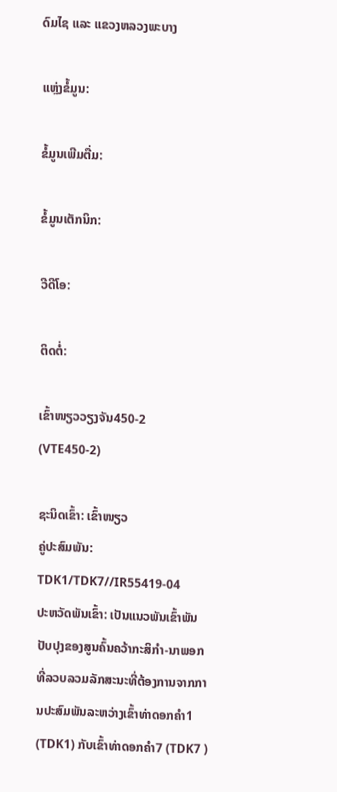ດົມໄຊ ແລະ ແຂວງຫລວງພະບາງ

ແຫຼ່ງຂໍ້ມູນ:

ຂໍ້ມູນເພີມຕື່ມ:

ຂໍ້ມູນເຕັກນິກ:

ວີດີໂອ:

ຕິດຕໍ່:

ເຂົ້າໜຽວວຽງຈັນ450-2 (VTE450-2)

ຊະນິດເຂົ້າ: ເຂົ້າໜຽວ
ຄູ່ປະສົມພັນ: TDK1/TDK7//IR55419-04
ປະຫວັດພັນເຂົ້າ: ເປັນແນວພັນເຂົ້າພັນປັບປຸງຂອງສູນຄົ້ນຄວ້າກະສິກຳ-ນາພອກທີ່ລວບລວມລັກສະນະທີ່ຕ້ອງການຈາກການປະສົມພັນລະຫວ່າງເຂົ້າທ່າດອກຄຳ1 (TDK1) ກັບເຂົ້າທ່າດອກຄໍາ7 (TDK7 )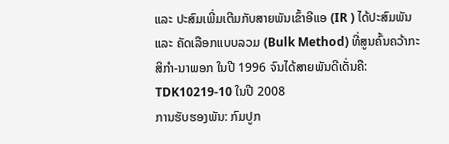ແລະ ປະສົມເພີ່ມເຕີມກັບສາຍພັນເຂົ້າອີແອ (IR ) ໄດ້ປະສົມພັນ ແລະ ຄັດເລືອກແບບລວມ (Bulk Method) ທີ່ສູນຄົ້ນຄວ້າກະສິກຳ-ນາພອກ ໃນປີ 1996 ຈົນໄດ້ສາຍພັນດີເດັ່ນຄື: TDK10219-10 ໃນປີ 2008
ການຮັບຮອງພັນ: ກົມປູກ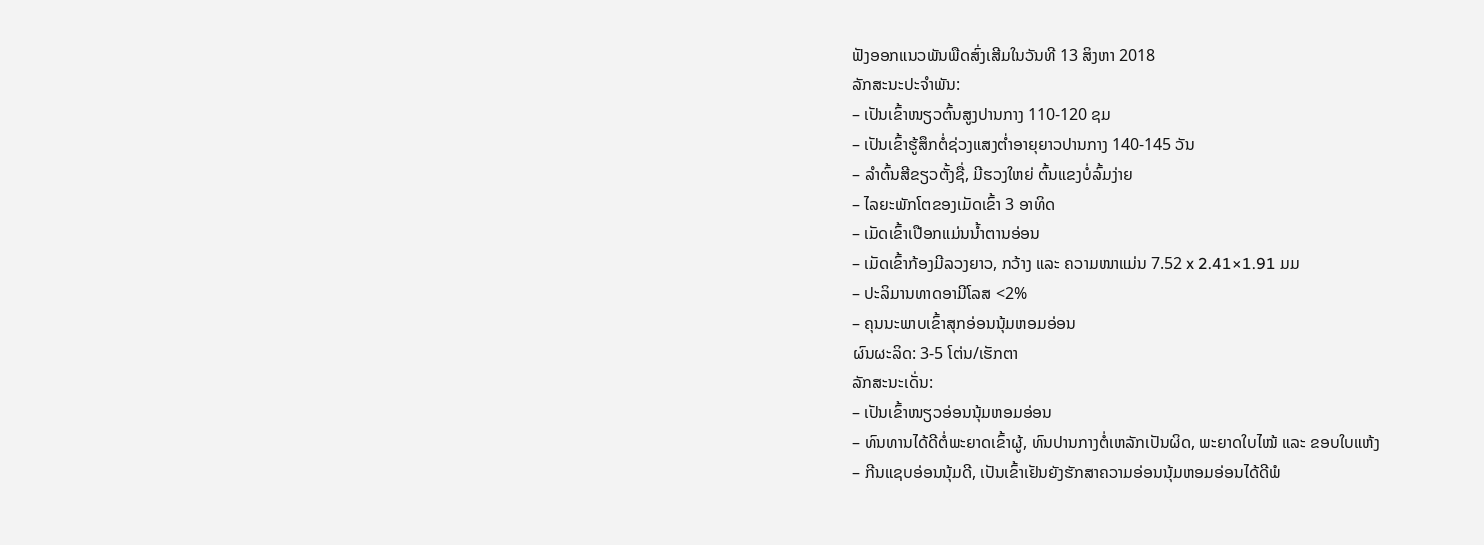ຟັງອອກແນວພັນພືດສົ່ງເສີມໃນວັນທີ 13 ສິງຫາ 2018
ລັກສະນະປະຈຳພັນ:
– ເປັນເຂົ້າໜຽວຕົ້ນສູງປານກາງ 110-120 ຊມ
– ເປັນເຂົ້າຮູ້ສຶກຕໍ່ຊ່ວງແສງຕໍ່າອາຍຸຍາວປານກາງ 140-145 ວັນ
– ລຳຕົ້ນສີຂຽວຕັ້ງຊື່, ມີຮວງໃຫຍ່ ຕົ້ນແຂງບໍ່ລົ້ມງ່າຍ
– ໄລຍະພັກໂຕຂອງເມັດເຂົ້າ 3 ອາທິດ
– ເມັດເຂົ້າເປືອກແມ່ນນ້ຳຕານອ່ອນ
– ເມັດເຂົ້າກ້ອງມີລວງຍາວ, ກວ້າງ ແລະ ຄວາມໜາແມ່ນ 7.52 x 2.41×1.91 ມມ
– ປະລິມານທາດອາມີໂລສ <2%
– ຄຸນນະພາບເຂົ້າສຸກອ່ອນນຸ້ມຫອມອ່ອນ
ຜົນຜະລິດ: 3-5 ໂຕ່ນ/ເຮັກຕາ
ລັກສະນະເດັ່ນ:
– ເປັນເຂົ້າໜຽວອ່ອນນຸ້ມຫອມອ່ອນ
– ທົນທານໄດ້ດີຕໍ່ພະຍາດເຂົ້າຜູ້, ທົນປານກາງຕໍ່ເຫລັກເປັນຜິດ, ພະຍາດໃບໄໝ້ ແລະ ຂອບໃບແຫ້ງ
– ກີນແຊບອ່ອນນຸ້ມດີ, ເປັນເຂົ້າເຢັນຍັງຮັກສາຄວາມອ່ອນນຸ້ມຫອມອ່ອນໄດ້ດີພໍ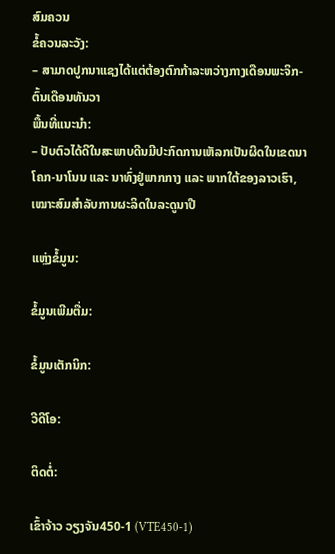ສົມຄວນ
ຂໍ້ຄວນລະວັງ:
– ສາມາດປູກນາແຊງໄດ້ແຕ່ຕ້ອງຕົກກ້າລະຫວ່າງກາງເດືອນພະຈິກ-ຕົ້ນເດືອນທັນວາ
ພື້ນທີ່ແນະນຳ:
– ປັບຕົວໄດ້ດີໃນສະພາບດີນມີປະກົດການເຫັລກເປັນຜິດໃນເຂດນາໂຄກ-ນາໂນນ ແລະ ນາທົ່ງຢູ່ພາກກາງ ແລະ ພາກໃຕ້ຂອງລາວເຮົາ, ເໝາະສົມສຳລັບການຜະລິດໃນລະດູນາປີ

ແຫຼ່ງຂໍ້ມູນ:

ຂໍ້ມູນເພີມຕື່ມ:

ຂໍ້ມູນເຕັກນິກ:

ວີດີໂອ:

ຕິດຕໍ່:

ເຂົ້າຈ້າວ ວຽງຈັນ450-1 (VTE450-1)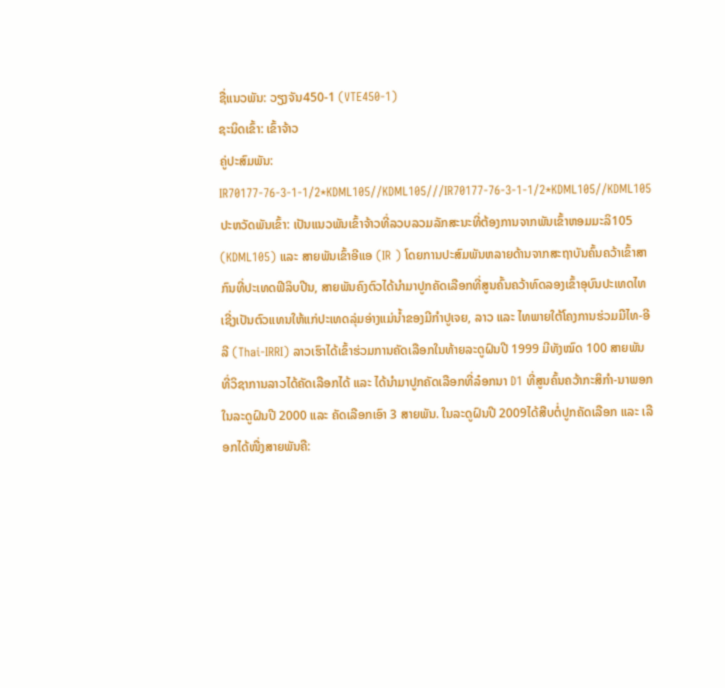ຊື່ແນວພັນ: ວຽງຈັນ450-1 (VTE450-1)
ຊະນິດເຂົ້າ: ເຂົ້າຈ້າວ
ຄູ່ປະສົມພັນ: IR70177-76-3-1-1/2*KDML105//KDML105///IR70177-76-3-1-1/2*KDML105//KDML105
ປະຫວັດພັນເຂົ້າ: ເປັນແນວພັນເຂົ້າຈ້າວທີ່ລວບລວມລັກສະນະທີ່ຕ້ອງການຈາກພັນເຂົ້າຫອມມະລິ105 (KDML105) ແລະ ສາຍພັນເຂົ້າອີແອ (IR ) ໂດຍການປະສົມພັນຫລາຍດ້ານຈາກສະຖາບັນຄົ້ນຄວ້າເຂົ້າສາກົນທີ່ປະເທດຟີລິບປີນ, ສາຍພັນຄົງຕົວໄດ້ນຳມາປູກຄັດເລືອກທີ່ສູນຄົ້ນຄວ້າທົດລອງເຂົ້າອຸບົນປະເທດໄທເຊີ່ງເປັນຕົວແທນໃຫ້ແກ່ປະເທດລຸ່ມອ່າງແມ່ນ້ຳຂອງມີກຳປູເຈຍ, ລາວ ແລະ ໄທພາຍໃຕ້ໂຄງການຮ່ວມມືໄທ-ອີລີ (Thai-IRRI) ລາວເຮົາໄດ້ເຂົ້າຮ່ວມການຄັດເລືອກໃນທ້າຍລະດູຝົນປີ 1999 ມີທັງໝົດ 100 ສາຍພັນທີ່ວິຊາການລາວໄດ້ຄັດເລືອກໄດ້ ແລະ ໄດ້ນຳມາປູກຄັດເລືອກທີ່ລ໋ອກນາ D1 ທີ່ສູນຄົ້ນຄວ້າກະສິກຳ-ນາພອກໃນລະດູຝົນປີ 2000 ແລະ ຄັດເລືອກເອົາ 3 ສາຍພັນ. ໃນລະດູຝົນປີ 2009ໄດ້ສືບຕໍ່ປູກຄັດເລືອກ ແລະ ເລືອກໄດ້ໜື່ງສາຍພັນຄື: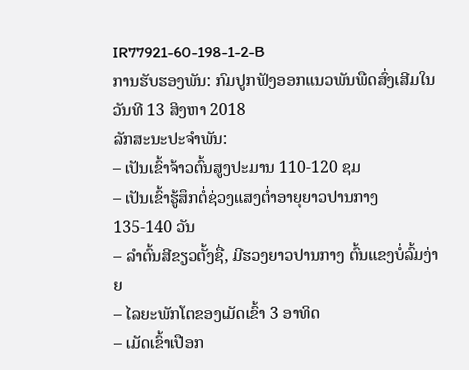IR77921-60-198-1-2-B
ການຮັບຮອງພັນ: ກົມປູກຟັງອອກແນວພັນພືດສົ່ງເສີມໃນວັນທີ 13 ສິງຫາ 2018
ລັກສະນະປະຈຳພັນ:
– ເປັນເຂົ້າຈ້າວຕົ້ນສູງປະມານ 110-120 ຊມ
– ເປັນເຂົ້າຮູ້ສຶກຕໍ່ຊ່ວງແສງຕໍ່າອາຍຸຍາວປານກາງ 135-140 ວັນ
– ລຳຕົ້ນສີຂຽວຕັ້ງຊື່, ມີຮວງຍາວປານກາງ ຕົ້ນແຂງບໍ່ລົ້ມງ່າຍ
– ໄລຍະພັກໂຕຂອງເມັດເຂົ້າ 3 ອາທິດ
– ເມັດເຂົ້າເປືອກ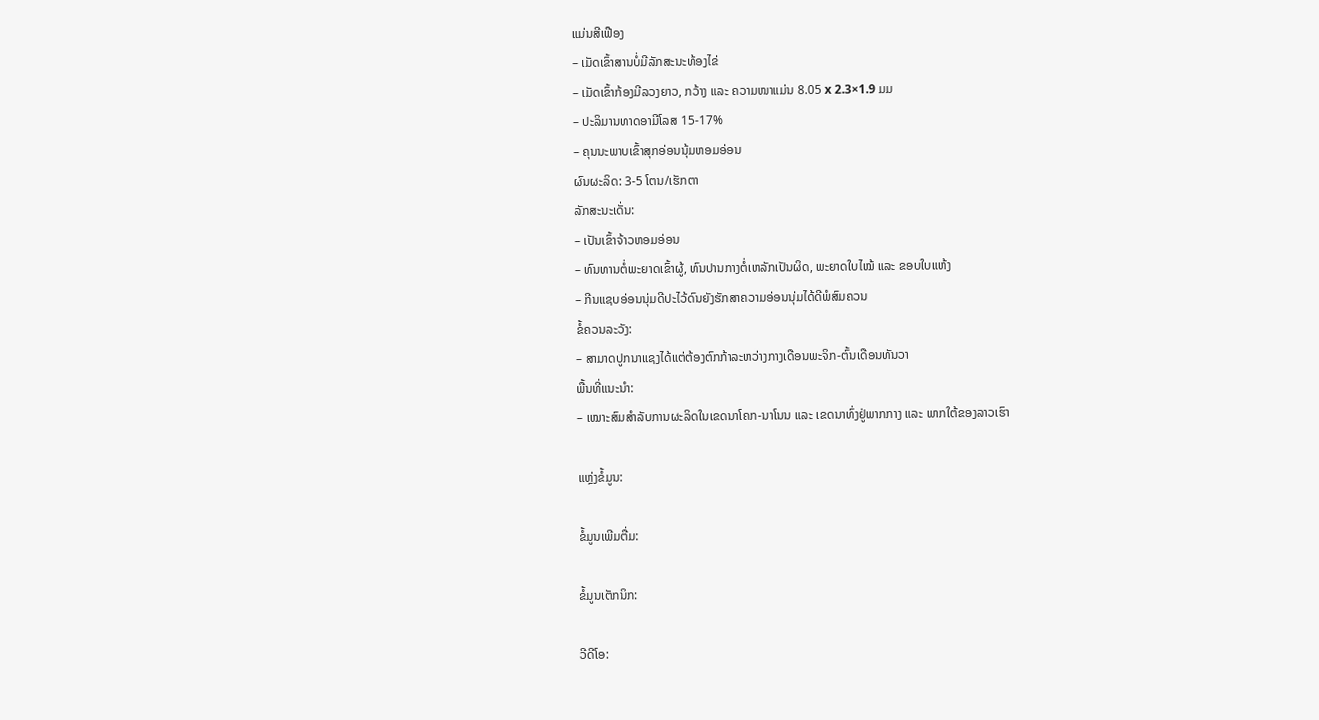ແມ່ນສີເຟືອງ
– ເມັດເຂົ້າສານບໍ່ມີລັກສະນະທ້ອງໄຂ່
– ເມັດເຂົ້າກ້ອງມີລວງຍາວ, ກວ້າງ ແລະ ຄວາມໜາແມ່ນ 8.05 x 2.3×1.9 ມມ
– ປະລິມານທາດອາມີໂລສ 15-17%
– ຄຸນນະພາບເຂົ້າສຸກອ່ອນນຸ້ມຫອມອ່ອນ
ຜົນຜະລິດ: 3-5 ໂຕນ/ເຮັກຕາ
ລັກສະນະເດັ່ນ:
– ເປັນເຂົ້າຈ້າວຫອມອ່ອນ
– ທົນທານຕໍ່ພະຍາດເຂົ້າຜູ້, ທົນປານກາງຕໍ່ເຫລັກເປັນຜິດ, ພະຍາດໃບໄໝ້ ແລະ ຂອບໃບແຫ້ງ
– ກີນແຊບອ່ອນນຸ່ມດີປະໄວ້ດົນຍັງຮັກສາຄວາມອ່ອນນຸ່ມໄດ້ດີພໍສົມຄວນ
ຂໍ້ຄວນລະວັງ:
– ສາມາດປູກນາແຊງໄດ້ແຕ່ຕ້ອງຕົກກ້າລະຫວ່າງກາງເດືອນພະຈິກ-ຕົ້ນເດືອນທັນວາ
ພື້ນທີ່ແນະນຳ:
– ເໝາະສົມສຳລັບການຜະລິດໃນເຂດນາໂຄກ-ນາໂນນ ແລະ ເຂດນາທົ່ງຢູ່ພາກກາງ ແລະ ພາກໃຕ້ຂອງລາວເຮົາ

ແຫຼ່ງຂໍ້ມູນ:

ຂໍ້ມູນເພີມຕື່ມ:

ຂໍ້ມູນເຕັກນິກ:

ວີດີໂອ: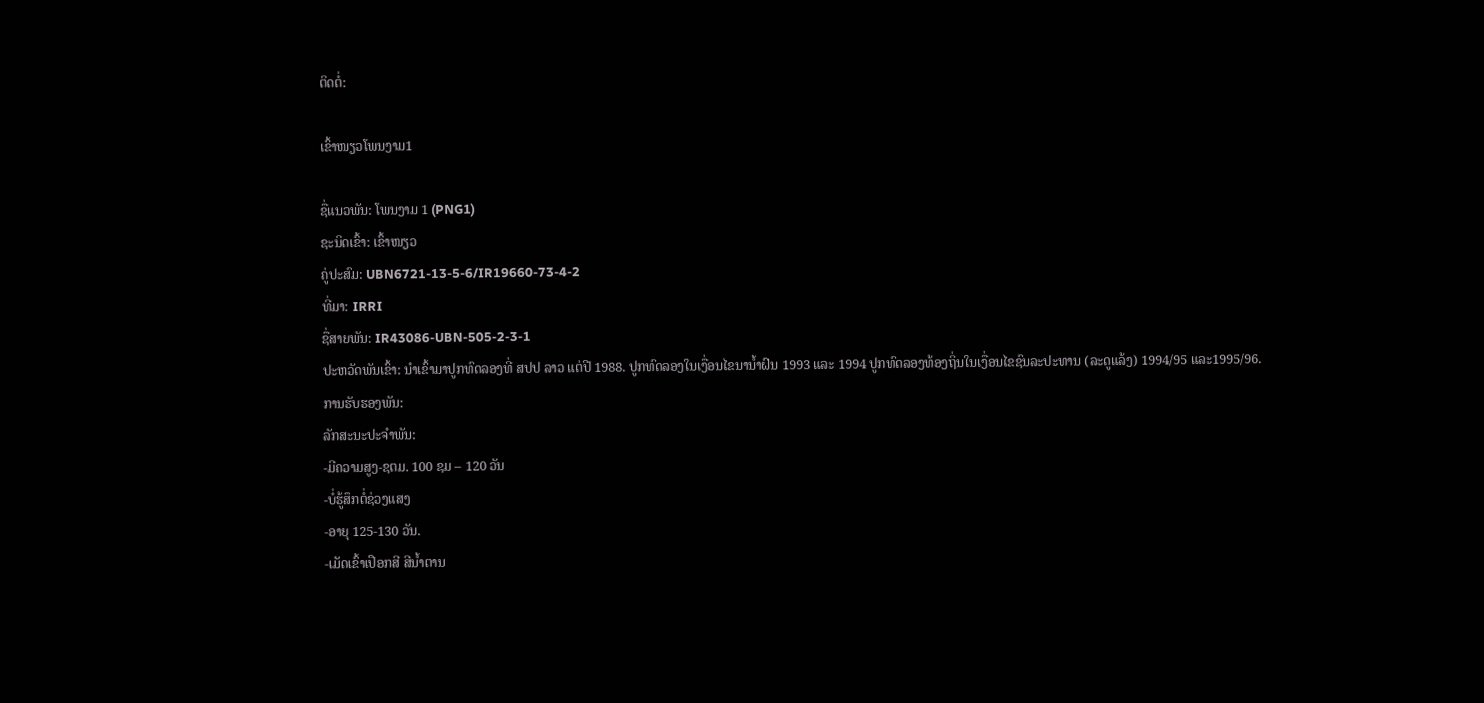ຕິດຕໍ່:

ເຂົ້າໜຽວໂພນງາມ1

ຊື່ແນວພັນ: ໂພນງາມ 1 (PNG1)
ຊະນິດເຂົ້າ: ເຂົ້າໜຽວ
ຄູ່ປະສົມ: UBN6721-13-5-6/IR19660-73-4-2
ທີ່ມາ: IRRI
ຊື່ສາຍພັນ: IR43086-UBN-505-2-3-1
ປະຫວັດພັນເຂົ້າ: ນໍາເຂົ້າມາປູກທົດລອງທີ່ ສປປ ລາວ ແຕ່ປີ 1988. ປູກທົດລອງໃນເງື່ອນໄຂນານໍ້າຝົນ 1993 ແລະ 1994 ປູກທົດລອງທ້ອງຖິ່ນໃນເງື່ອນໄຂຊົນລະປະທານ (ລະດູແລ້ງ) 1994/95 ແລະ1995/96.
ການຮັບຮອງພັນ:
ລັກສະນະປະຈໍາພັນ:
-ມີຄວາມສູງ-ຊຕມ. 100 ຊມ – 120 ວັນ
-ບໍ່ຮູ້ສຶກຕໍ່ຊ່ວງແສງ
-ອາຍຸ 125-130 ວັນ.
-ເມັດເຂົ້າເປືອກສີ ສີນໍ້າຕານ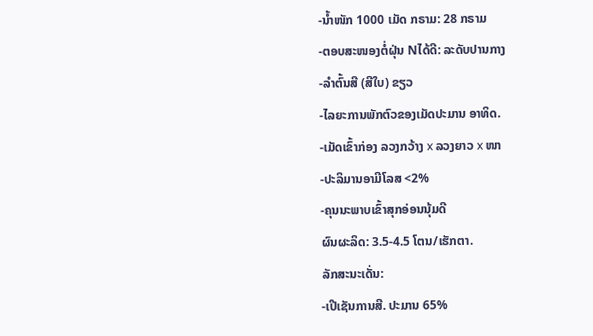-ນໍ້າໜັກ 1000 ເມັດ ກຣາມ: 28 ກຣາມ
-ຕອບສະໜອງຕໍ່ຝຸ່ນ Nໄດ້ດີ: ລະດັບປານກາງ
-ລໍາຕົ້ນສີ (ສີໃບ) ຂຽວ
-ໄລຍະການພັກຕົວຂອງເມັດປະມານ ອາທິດ.
-ເມັດເຂົ້າກ່ອງ ລວງກວ້າງ x ລວງຍາວ x ໜາ
-ປະລິມານອາມີໂລສ <2%
-ຄຸນນະພາບເຂົ້າສຸກອ່ອນນຸ້ມດີ
ຜົນຜະລິດ: 3.5-4.5 ໂຕນ/ເຮັກຕາ.
ລັກສະນະເດັ່ນ:
-ເປີເຊັນການສີ. ປະມານ 65%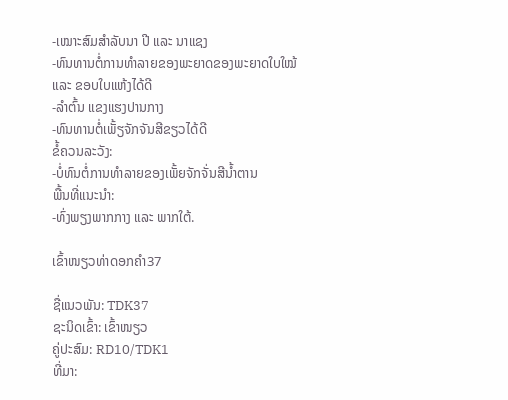-ເໝາະສົມສຳລັບນາ ປີ ແລະ ນາແຊງ
-ທົນທານຕໍ່ການທໍາລາຍຂອງພະຍາດຂອງພະຍາດໃບໃໝ້ ແລະ ຂອບໃບແຫ້ງໄດ້ດີ
-ລໍາຕົ້ນ ແຂງແຮງປານກາງ
-ທົນທານຕໍ່ເພັ້ຽຈັກຈັນສີຂຽວໄດ້ດີ
ຂໍ້ຄວນລະວັງ:
-ບໍ່ທົນຕໍ່ການທໍາລາຍຂອງເພັ້ຍຈັກຈັ່ນສີນໍ້າຕານ
ພື້ນທີ່ແນະນໍາ:
-ທົ່ງພຽງພາກກາງ ແລະ ພາກໃຕ້.

ເຂົ້າໜຽວທ່າດອກຄໍາ37

ຊື່ແນວພັນ: TDK37
ຊະນິດເຂົ້າ: ເຂົ້າໜຽວ
ຄູ່ປະສົມ: RD10/TDK1
ທີ່ມາ: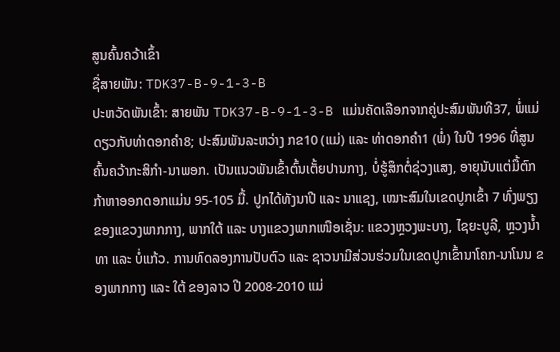ສູນຄົ້ນຄວ້າເຂົ້າ
ຊື່ສາຍພັນ: TDK37-B-9-1-3-B
ປະຫວັດພັນເຂົ້າ: ສາຍພັນ TDK37-B-9-1-3-B ແມ່ນຄັດເລືອກຈາກຄູ່ປະສົມພັນທີ37, ພໍ່ແມ່ດຽວກັບທ່າດອກຄຳ8; ປະສົມພັນລະຫວ່າງ ກຂ10 (ແມ່) ແລະ ທ່າດອກຄຳ1 (ພໍ່) ໃນປີ 1996 ທີ່ສູນຄົ້ນຄວ້າກະສິກຳ-ນາພອກ. ເປັນແນວພັນເຂົ້າຕົ້ນເຕັ້ຍປານກາງ, ບໍ່ຮູ້ສຶກຕໍ່ຊ່ວງແສງ, ອາຍຸນັບແຕ່ມື້ຕົກກ້າຫາອອກດອກແມ່ນ 95-105 ມື້. ປູກໄດ້ທັງນາປີ ແລະ ນາແຊງ, ເໝາະສົມໃນເຂດປູກເຂົ້າ 7 ທົ່ງພຽງ ຂອງແຂວງພາກກາງ, ພາກໃຕ້ ແລະ ບາງແຂວງພາກເໜືອເຊັ່ນ: ແຂວງຫຼວງພະບາງ, ໄຊຍະບູລີ, ຫຼວງນໍ້າທາ ແລະ ບໍ່ແກ້ວ. ການທົດລອງການປັບຕົວ ແລະ ຊາວນາມີສ່ວນຮ່ວມໃນເຂດປູກເຂົ້ານາໂຄກ-ນາໂນນ ຂອງພາກກາງ ແລະ ໃຕ້ ຂອງລາວ ປີ 2008-2010 ແມ່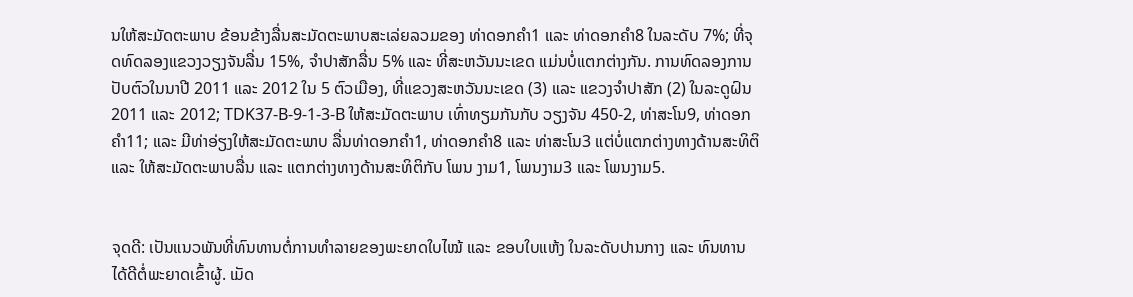ນໃຫ້ສະມັດຕະພາບ ຂ້ອນຂ້າງລື່ນສະມັດຕະພາບສະເລ່ຍລວມຂອງ ທ່າດອກຄໍາ1 ແລະ ທ່າດອກຄຳ8 ໃນລະດັບ 7%; ທີ່ຈຸດທົດລອງແຂວງວຽງຈັນລື່ນ 15%, ຈຳປາສັກລື່ນ 5% ແລະ ທີ່ສະຫວັນນະເຂດ ແມ່ນບໍ່ແຕກຕ່າງກັນ. ການທົດລອງການປັບຕົວໃນນາປີ 2011 ແລະ 2012 ໃນ 5 ຕົວເມືອງ, ທີ່ແຂວງສະຫວັນນະເຂດ (3) ແລະ ແຂວງຈຳປາສັກ (2) ໃນລະດູຝົນ 2011 ແລະ 2012; TDK37-B-9-1-3-B ໃຫ້ສະມັດຕະພາບ ເທົ່າທຽມກັນກັບ ວຽງຈັນ 450-2, ທ່າສະໂນ9, ທ່າດອກຄຳ11; ແລະ ມີທ່າອ່ຽງໃຫ້ສະມັດຕະພາບ ລື່ນທ່າດອກຄຳ1, ທ່າດອກຄຳ8 ແລະ ທ່າສະໂນ3 ແຕ່ບໍ່ແຕກຕ່າງທາງດ້ານສະທິຕິ ແລະ ໃຫ້ສະມັດຕະພາບລື່ນ ແລະ ແຕກຕ່າງທາງດ້ານສະທິຕິກັບ ໂພນ ງາມ1, ໂພນງາມ3 ແລະ ໂພນງາມ5.


ຈຸດດີ: ເປັນແນວພັນທີ່ທົນທານຕໍ່ການທຳລາຍຂອງພະຍາດໃບໄໝ້ ແລະ ຂອບໃບແຫ້ງ ໃນລະດັບປານກາງ ແລະ ທົນທານໄດ້ດີຕໍ່ພະຍາດເຂົ້າຜູ້. ເມັດ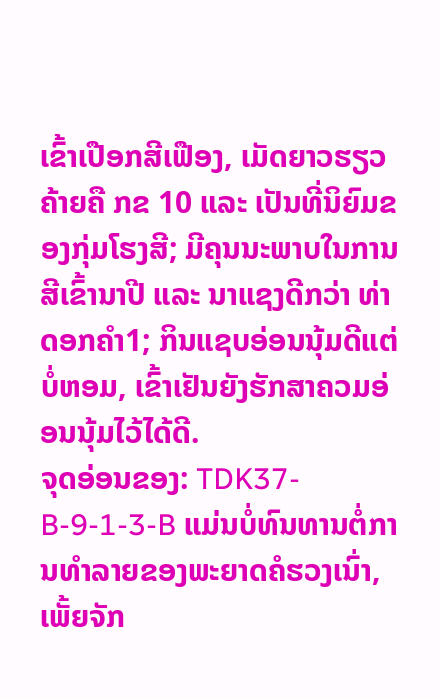ເຂົ້າເປືອກສີເຟືອງ, ເມັດຍາວຮຽວຄ້າຍຄື ກຂ 10 ແລະ ເປັນທີ່ນິຍົມຂອງກຸ່ມໂຮງສີ; ມີຄຸນນະພາບໃນການສີເຂົ້ານາປີ ແລະ ນາແຊງດີກວ່າ ທ່າດອກຄຳ1; ກິນແຊບອ່ອນນຸ້ມດີແຕ່ບໍ່ຫອມ, ເຂົ້າເຢັນຍັງຮັກສາຄວມອ່ອນນຸ້ມໄວ້ໄດ້ດີ.
ຈຸດອ່ອນຂອງ: TDK37-B-9-1-3-B ແມ່ນບໍ່ທົນທານຕໍ່ການທຳລາຍຂອງພະຍາດຄໍຮວງເນົ່າ, ເພັ້ຍຈັກ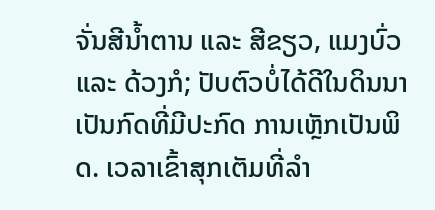ຈັ່ນສີນໍ້າຕານ ແລະ ສີຂຽວ, ແມງບົ່ວ ແລະ ດ້ວງກໍ; ປັບຕົວບໍ່ໄດ້ດີໃນດິນນາເປັນກົດທີ່ມີປະກົດ ການເຫຼັກເປັນພິດ. ເວລາເຂົ້າສຸກເຕັມທີ່ລຳ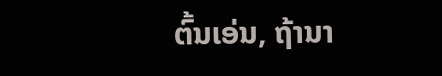ຕົ້ນເອ່ນ, ຖ້ານາ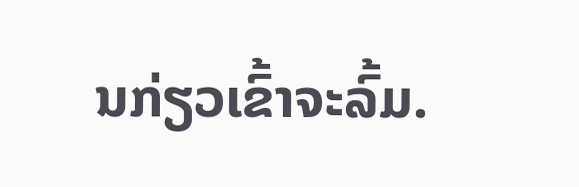ນກ່ຽວເຂົ້າຈະລົ້ມ.